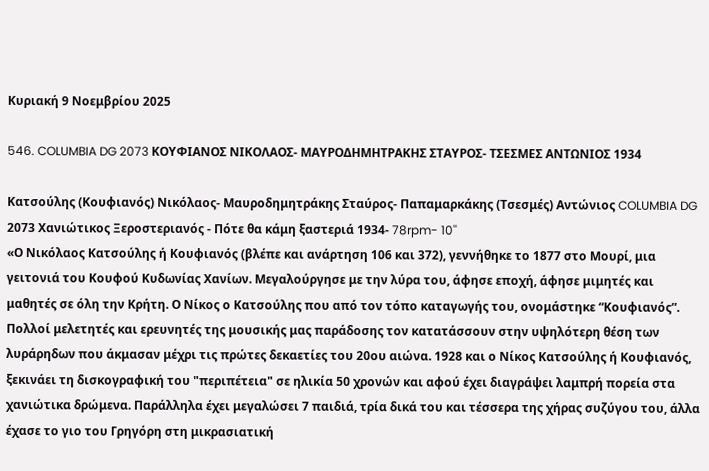Κυριακή 9 Νοεμβρίου 2025

546. COLUMBIA DG 2073 ΚΟΥΦΙΑΝΟΣ ΝΙΚΟΛΑΟΣ- ΜΑΥΡΟΔΗΜΗΤΡΑΚΗΣ ΣΤΑΥΡΟΣ- ΤΣΕΣΜΕΣ ΑΝΤΩΝΙΟΣ 1934

Κατσούλης (Κουφιανός) Νικόλαος- Μαυροδημητράκης Σταύρος- Παπαμαρκάκης (Τσεσμές) Αντώνιος COLUMBIA DG 2073 Χανιώτικος Ξεροστεριανός - Πότε θα κάμη ξαστεριά 1934- 78rpm- 10''
«Ο Νικόλαος Κατσούλης ή Κουφιανός (βλέπε και ανάρτηση 106 και 372), γεννήθηκε το 1877 στο Μουρί, μια γειτονιά του Κουφού Κυδωνίας Χανίων. Μεγαλούργησε με την λύρα του, άφησε εποχή, άφησε μιμητές και μαθητές σε όλη την Κρήτη. Ο Νίκος ο Κατσούλης που από τον τόπο καταγωγής του, ονομάστηκε “Κουφιανός”.
Πολλοί μελετητές και ερευνητές της μουσικής μας παράδοσης τον κατατάσσουν στην υψηλότερη θέση των λυράρηδων που άκμασαν μέχρι τις πρώτες δεκαετίες του 20ου αιώνα. 1928 και ο Νίκος Κατσούλης ή Κουφιανός, ξεκινάει τη δισκογραφική του "περιπέτεια" σε ηλικία 50 χρονών και αφού έχει διαγράψει λαμπρή πορεία στα χανιώτικα δρώμενα. Παράλληλα έχει μεγαλώσει 7 παιδιά, τρία δικά του και τέσσερα της χήρας συζύγου του, άλλα έχασε το γιο του Γρηγόρη στη μικρασιατική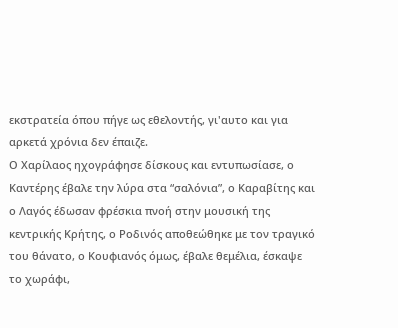εκστρατεία όπου πήγε ως εθελοντής, γι'αυτο και για αρκετά χρόνια δεν έπαιζε.
Ο Χαρίλαος ηχογράφησε δίσκους και εντυπωσίασε, ο Καντέρης έβαλε την λύρα στα “σαλόνια”, ο Καραβίτης και ο Λαγός έδωσαν φρέσκια πνοή στην μουσική της κεντρικής Κρήτης, ο Ροδινός αποθεώθηκε με τον τραγικό του θάνατο, ο Κουφιανός όμως, έβαλε θεμέλια, έσκαψε το χωράφι,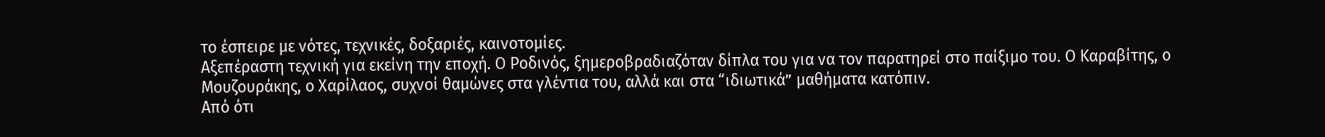το έσπειρε με νότες, τεχνικές, δοξαριές, καινοτομίες.
Αξεπέραστη τεχνική για εκείνη την εποχή. Ο Ροδινός, ξημεροβραδιαζόταν δίπλα του για να τον παρατηρεί στο παίξιμο του. Ο Καραβίτης, ο Μουζουράκης, ο Χαρίλαος, συχνοί θαμώνες στα γλέντια του, αλλά και στα “ιδιωτικά” μαθήματα κατόπιν.
Από ότι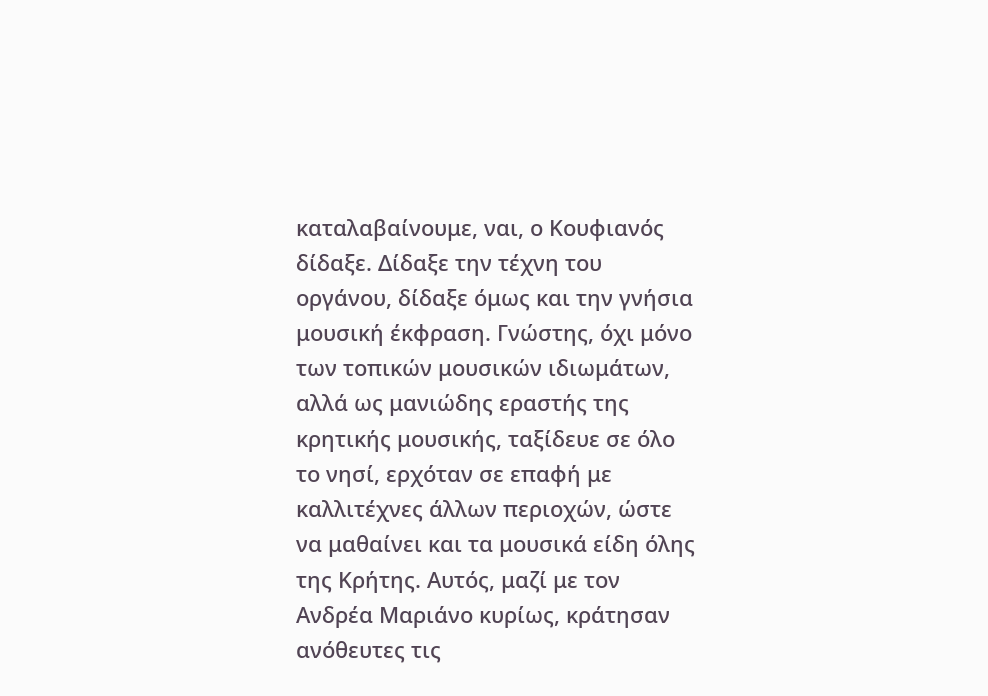καταλαβαίνουμε, ναι, ο Κουφιανός δίδαξε. Δίδαξε την τέχνη του οργάνου, δίδαξε όμως και την γνήσια μουσική έκφραση. Γνώστης, όχι μόνο των τοπικών μουσικών ιδιωμάτων, αλλά ως μανιώδης εραστής της κρητικής μουσικής, ταξίδευε σε όλο το νησί, ερχόταν σε επαφή με καλλιτέχνες άλλων περιοχών, ώστε να μαθαίνει και τα μουσικά είδη όλης της Κρήτης. Αυτός, μαζί με τον Ανδρέα Μαριάνο κυρίως, κράτησαν ανόθευτες τις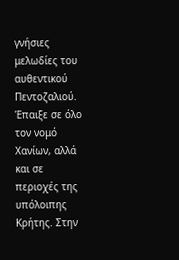γνήσιες μελωδίες του αυθεντικού Πεντοζαλιού.
Έπαιξε σε όλο τον νομό Χανίων, αλλά και σε περιοχές της υπόλοιπης Κρήτης. Στην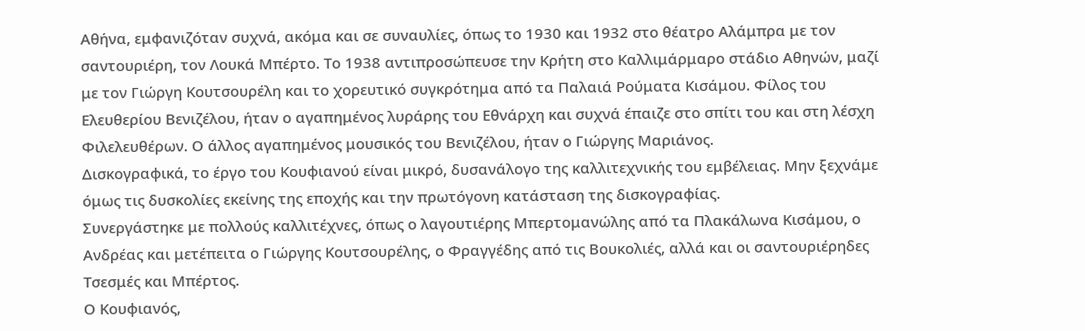Αθήνα, εμφανιζόταν συχνά, ακόμα και σε συναυλίες, όπως το 1930 και 1932 στο θέατρο Αλάμπρα με τον σαντουριέρη, τον Λουκά Μπέρτο. Το 1938 αντιπροσώπευσε την Κρήτη στο Καλλιμάρμαρο στάδιο Αθηνών, μαζί με τον Γιώργη Κουτσουρέλη και το χορευτικό συγκρότημα από τα Παλαιά Ρούματα Κισάμου. Φίλος του Ελευθερίου Βενιζέλου, ήταν ο αγαπημένος λυράρης του Εθνάρχη και συχνά έπαιζε στο σπίτι του και στη λέσχη Φιλελευθέρων. Ο άλλος αγαπημένος μουσικός του Βενιζέλου, ήταν ο Γιώργης Μαριάνος.
Δισκογραφικά, το έργο του Κουφιανού είναι μικρό, δυσανάλογο της καλλιτεχνικής του εμβέλειας. Μην ξεχνάμε όμως τις δυσκολίες εκείνης της εποχής και την πρωτόγονη κατάσταση της δισκογραφίας.
Συνεργάστηκε με πολλούς καλλιτέχνες, όπως ο λαγουτιέρης Μπερτομανώλης από τα Πλακάλωνα Κισάμου, ο Ανδρέας και μετέπειτα ο Γιώργης Κουτσουρέλης, ο Φραγγέδης από τις Βουκολιές, αλλά και οι σαντουριέρηδες Τσεσμές και Μπέρτος.
Ο Κουφιανός,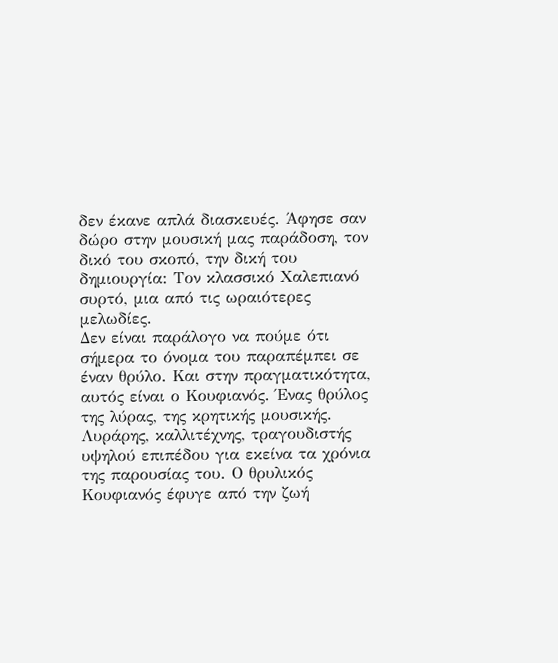δεν έκανε απλά διασκευές. Άφησε σαν δώρο στην μουσική μας παράδοση, τον δικό του σκοπό, την δική του δημιουργία: Τον κλασσικό Χαλεπιανό συρτό, μια από τις ωραιότερες μελωδίες.
Δεν είναι παράλογο να πούμε ότι σήμερα το όνομα του παραπέμπει σε έναν θρύλο. Και στην πραγματικότητα, αυτός είναι ο Κουφιανός. Ένας θρύλος της λύρας, της κρητικής μουσικής.
Λυράρης, καλλιτέχνης, τραγουδιστής υψηλού επιπέδου για εκείνα τα χρόνια της παρουσίας του. Ο θρυλικός Κουφιανός έφυγε από την ζωή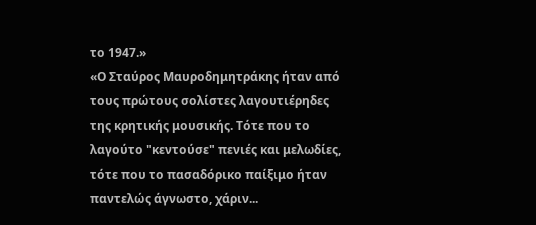το 1947.»
«Ο Σταύρος Μαυροδημητράκης ήταν από τους πρώτους σολίστες λαγουτιέρηδες της κρητικής μουσικής. Τότε που το λαγούτο "κεντούσε" πενιές και μελωδίες, τότε που το πασαδόρικο παίξιμο ήταν παντελώς άγνωστο, χάριν...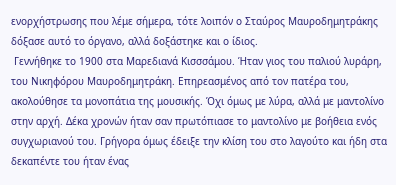ενορχήστρωσης που λέμε σήμερα, τότε λοιπόν ο Σταύρος Μαυροδημητράκης δόξασε αυτό το όργανο, αλλά δοξάστηκε και ο ίδιος.
 Γεννήθηκε το 1900 στα Μαρεδιανά Κισσσάμου. Ήταν γιος του παλιού λυράρη, του Νικηφόρου Μαυροδημητράκη. Επηρεασμένος από τον πατέρα του, ακολούθησε τα μονοπάτια της μουσικής. Όχι όμως με λύρα, αλλά με μαντολίνο στην αρχή. Δέκα χρονών ήταν σαν πρωτόπιασε το μαντολίνο με βοήθεια ενός συγχωριανού του. Γρήγορα όμως έδειξε την κλίση του στο λαγούτο και ήδη στα δεκαπέντε του ήταν ένας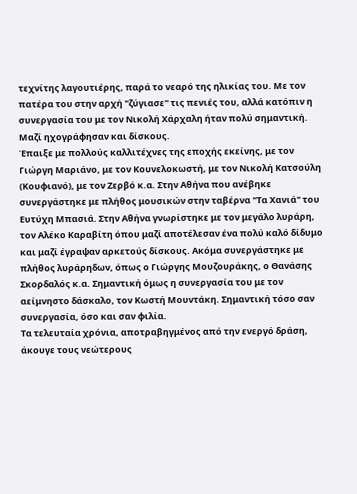τεχνίτης λαγουτιέρης, παρά το νεαρό της ηλικίας του. Με τον πατέρα του στην αρχή "ζύγιασε" τις πενιές του, αλλά κατόπιν η συνεργασία του με τον Νικολή Χάρχαλη ήταν πολύ σημαντική. Μαζί ηχογράφησαν και δίσκους.
Έπαιξε με πολλούς καλλιτέχνες της εποχής εκείνης, με τον Γιώργη Μαριάνο, με τον Κουνελοκωστή, με τον Νικολή Κατσούλη (Κουφιανό), με τον Ζερβό κ.α. Στην Αθήνα που ανέβηκε συνεργάστηκε με πλήθος μουσικών στην ταβέρνα "Τα Χανιά" του Ευτύχη Μπασιά. Στην Αθήνα γνωρίστηκε με τον μεγάλο λυράρη, τον Αλέκο Καραβίτη όπου μαζί αποτέλεσαν ένα πολύ καλό δίδυμο και μαζί έγραψαν αρκετούς δίσκους. Ακόμα συνεργάστηκε με πλήθος λυράρηδων, όπως ο Γιώργης Μουζουράκης, ο Θανάσης Σκορδαλός κ.α. Σημαντική όμως η συνεργασία του με τον αείμνηστο δάσκαλο, τον Κωστή Μουντάκη. Σημαντική τόσο σαν συνεργασία, όσο και σαν φιλία.
Τα τελευταία χρόνια, αποτραβηγμένος από την ενεργό δράση, άκουγε τους νεώτερους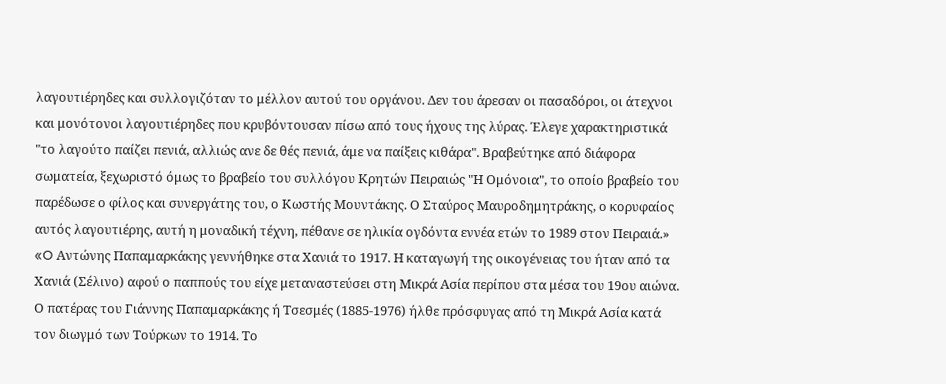λαγουτιέρηδες και συλλογιζόταν το μέλλον αυτού του οργάνου. Δεν του άρεσαν οι πασαδόροι, οι άτεχνοι και μονότονοι λαγουτιέρηδες που κρυβόντουσαν πίσω από τους ήχους της λύρας. Έλεγε χαρακτηριστικά "το λαγούτο παίζει πενιά, αλλιώς ανε δε θές πενιά, άμε να παίξεις κιθάρα". Βραβεύτηκε από διάφορα σωματεία, ξεχωριστό όμως το βραβείο του συλλόγου Κρητών Πειραιώς "Η Ομόνοια", το οποίο βραβείο του παρέδωσε ο φίλος και συνεργάτης του, ο Κωστής Μουντάκης. Ο Σταύρος Μαυροδημητράκης, ο κορυφαίος αυτός λαγουτιέρης, αυτή η μοναδική τέχνη, πέθανε σε ηλικία ογδόντα εννέα ετών το 1989 στον Πειραιά.»
«O Αντώνης Παπαμαρκάκης γεννήθηκε στα Χανιά το 1917. Η καταγωγή της οικογένειας του ήταν από τα Χανιά (Σέλινο) αφού ο παππούς του είχε μεταναστεύσει στη Μικρά Ασία περίπου στα μέσα του 19ου αιώνα. Ο πατέρας του Γιάννης Παπαμαρκάκης ή Τσεσμές (1885-1976) ήλθε πρόσφυγας από τη Μικρά Ασία κατά τον διωγμό των Τούρκων το 1914. Το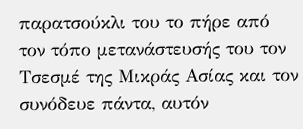παρατσούκλι του το πήρε από τον τόπο μετανάστευσής του τον Τσεσμέ της Μικράς Ασίας και τον συνόδευε πάντα, αυτόν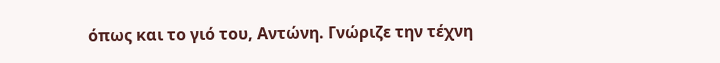όπως και το γιό του, Αντώνη. Γνώριζε την τέχνη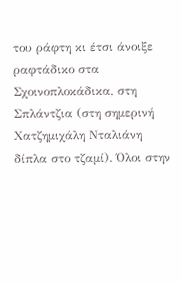του ράφτη κι έτσι άνοιξε ραφτάδικο στα Σχοινοπλοκάδικα, στη Σπλάντζια (στη σημερινή Χατζημιχάλη Νταλιάνη δίπλα στο τζαμί). Όλοι στην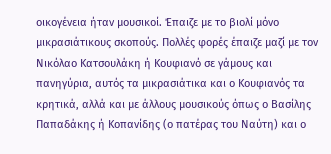οικογένεια ήταν μουσικοί. Έπαιζε με το βιολί μόνο μικρασιάτικους σκοπούς. Πολλές φορές έπαιζε μαζί με τον Νικόλαο Κατσουλάκη ή Κουφιανό σε γάμους και πανηγύρια, αυτός τα μικρασιάτικα και ο Κουφιανός τα κρητικά, αλλά και με άλλους μουσικούς όπως ο Βασίλης Παπαδάκης ή Κοπανίδης (ο πατέρας του Ναύτη) και ο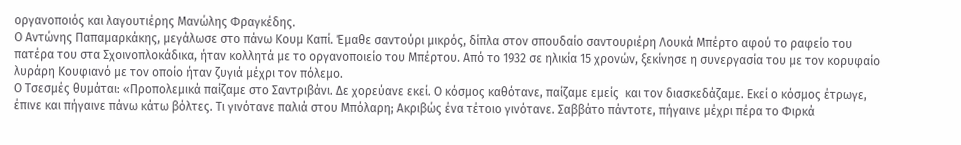οργανοποιός και λαγουτιέρης Μανώλης Φραγκέδης.
Ο Αντώνης Παπαμαρκάκης, μεγάλωσε στο πάνω Κουμ Καπί. Έμαθε σαντούρι μικρός, δίπλα στον σπουδαίο σαντουριέρη Λουκά Μπέρτο αφού το ραφείο του πατέρα του στα Σχοινοπλοκάδικα, ήταν κολλητά με το οργανοποιείο του Μπέρτου. Από το 1932 σε ηλικία 15 χρονών, ξεκίνησε η συνεργασία του με τον κορυφαίο λυράρη Κουφιανό με τον οποίο ήταν ζυγιά μέχρι τον πόλεμο.
Ο Τσεσμές θυμάται: «Προπολεμικά παίζαμε στο Σαντριβάνι. Δε χορεύανε εκεί. Ο κόσμος καθότανε, παίζαμε εμείς  και τον διασκεδάζαμε. Εκεί ο κόσμος έτρωγε, έπινε και πήγαινε πάνω κάτω βόλτες. Τι γινότανε παλιά στου Μπόλαρη; Ακριβώς ένα τέτοιο γινότανε. Σαββάτο πάντοτε, πήγαινε μέχρι πέρα το Φιρκά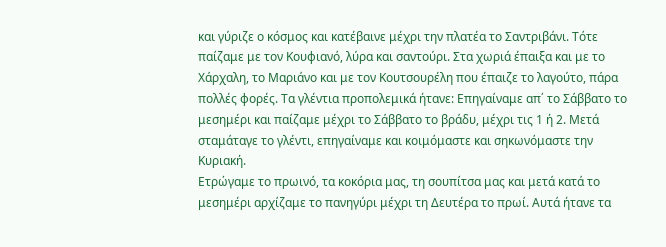και γύριζε ο κόσμος και κατέβαινε μέχρι την πλατέα το Σαντριβάνι. Τότε παίζαμε με τον Κουφιανό, λύρα και σαντούρι. Στα χωριά έπαιξα και με το Χάρχαλη, το Μαριάνο και με τον Κουτσουρέλη που έπαιζε το λαγούτο, πάρα  πολλές φορές. Τα γλέντια προπολεμικά ήτανε: Επηγαίναμε απ΄ το Σάββατο το μεσημέρι και παίζαμε μέχρι το Σάββατο το βράδυ, μέχρι τις 1 ή 2. Μετά σταμάταγε το γλέντι, επηγαίναμε και κοιμόμαστε και σηκωνόμαστε την Κυριακή.
Ετρώγαμε το πρωινό, τα κοκόρια μας, τη σουπίτσα μας και μετά κατά το μεσημέρι αρχίζαμε το πανηγύρι μέχρι τη Δευτέρα το πρωί. Αυτά ήτανε τα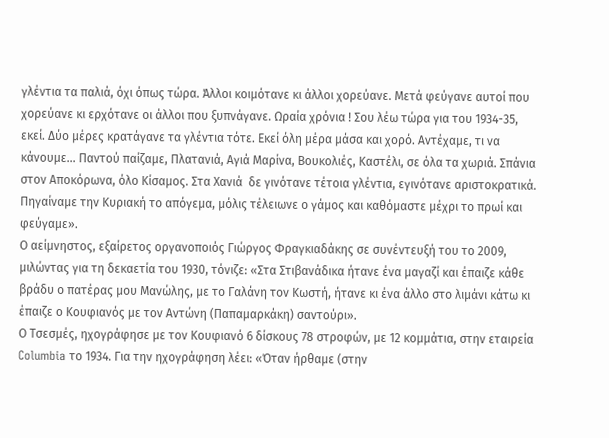γλέντια τα παλιά, όχι όπως τώρα. Άλλοι κοιμότανε κι άλλοι χορεύανε. Μετά φεύγανε αυτοί που χορεύανε κι ερχότανε οι άλλοι που ξυπνάγανε. Ωραία χρόνια ! Σου λέω τώρα για του 1934-35, εκεί. Δύο μέρες κρατάγανε τα γλέντια τότε. Εκεί όλη μέρα μάσα και χορό. Αντέχαμε, τι να κάνουμε… Παντού παίζαμε, Πλατανιά, Αγιά Μαρίνα, Βουκολιές, Καστέλι, σε όλα τα χωριά. Σπάνια στον Αποκόρωνα, όλο Κίσαμος. Στα Χανιά  δε γινότανε τέτοια γλέντια, εγινότανε αριστοκρατικά. Πηγαίναμε την Κυριακή το απόγεμα, μόλις τέλειωνε ο γάμος και καθόμαστε μέχρι το πρωί και φεύγαμε».
Ο αείμνηστος, εξαίρετος οργανοποιός Γιώργος Φραγκιαδάκης σε συνέντευξή του το 2009, μιλώντας για τη δεκαετία του 1930, τόνιζε: «Στα Στιβανάδικα ήτανε ένα μαγαζί και έπαιζε κάθε βράδυ ο πατέρας μου Μανώλης, με το Γαλάνη τον Κωστή, ήτανε κι ένα άλλο στο λιμάνι κάτω κι έπαιζε ο Κουφιανός με τον Αντώνη (Παπαμαρκάκη) σαντούρι».
Ο Τσεσμές, ηχογράφησε με τον Κουφιανό 6 δίσκους 78 στροφών, με 12 κομμάτια, στην εταιρεία Columbia το 1934. Για την ηχογράφηση λέει: «Όταν ήρθαμε (στην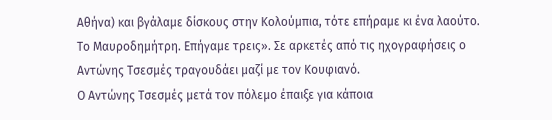Αθήνα) και βγάλαμε δίσκους στην Κολούμπια, τότε επήραμε κι ένα λαούτο. Το Μαυροδημήτρη. Επήγαμε τρεις». Σε αρκετές από τις ηχογραφήσεις ο Αντώνης Τσεσμές τραγουδάει μαζί με τον Κουφιανό.
Ο Αντώνης Τσεσμές μετά τον πόλεμο έπαιξε για κάποια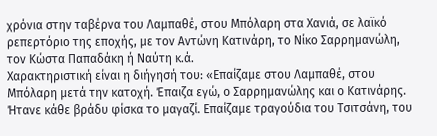χρόνια στην ταβέρνα του Λαμπαθέ, στου Μπόλαρη στα Χανιά, σε λαϊκό ρεπερτόριο της εποχής, με τον Αντώνη Κατινάρη, το Νίκο Σαρρημανώλη, τον Κώστα Παπαδάκη ή Ναύτη κ.ά.
Χαρακτηριστική είναι η διήγησή του: «Επαίζαμε στου Λαμπαθέ, στου Μπόλαρη μετά την κατοχή. Έπαιζα εγώ, ο Σαρρημανώλης και ο Κατινάρης. Ήτανε κάθε βράδυ φίσκα το μαγαζί. Επαίζαμε τραγούδια του Τσιτσάνη, του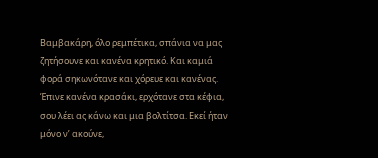Βαμβακάρη, όλο ρεμπέτικα, σπάνια να μας ζητήσουνε και κανένα κρητικό. Και καμιά φορά σηκωνότανε και χόρευε και κανένας. Έπινε κανένα κρασάκι, ερχότανε στα κέφια, σου λέει ας κάνω και μια βολτίτσα. Εκεί ήταν μόνο ν’ ακούνε,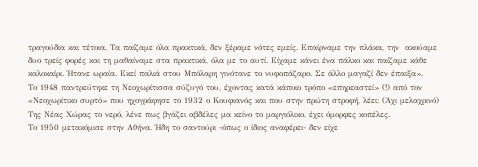τραγούδια και τέτοια. Τα παίζαμε όλα πρακτικά, δεν ξέραμε νότες εμείς. Επαίρναμε την πλάκα, την  ακούαμε δυο τρείς φορές και τη μαθαίναμε στα πρακτικά, όλα με το αυτί. Είχαμε κάνει ένα πάλκο και παίζαμε κάθε καλοκαίρι. Ήτανε ωραία. Εκεί παλιά στου Μπόλαρη γινότανε το νυφοπάζαρο. Σε άλλο μαγαζί δεν έπαιξα».
Το 1948 παντρεύτηκε τη Νεοχωρίτισσα σύζυγό του, έχοντας κατά κάποιο τρόπο «επηρεαστεί» (!) από τον «Νεοχωρίτικο συρτό» που ηχογράφησε το 1932 ο Κουφιανός και που στην πρώτη στροφή, λέει: (Άχι μελαχρινό) Της Νέας Χώρας το νερό, λένε πως βγάζει αβδέλες μα κείνο το μαργιόλικο, έχει όμορφες κοπέλες.
Το 1950 μετακόμισε στην Αθήνα. Ήδη το σαντούρι -όπως ο ίδιος αναφέρει- δεν είχε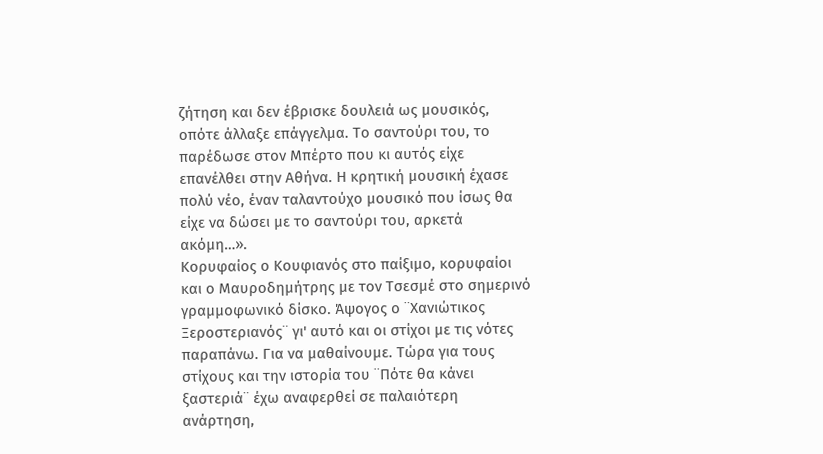ζήτηση και δεν έβρισκε δουλειά ως μουσικός, οπότε άλλαξε επάγγελμα. Το σαντούρι του, το παρέδωσε στον Μπέρτο που κι αυτός είχε επανέλθει στην Αθήνα. Η κρητική μουσική έχασε πολύ νέο, έναν ταλαντούχο μουσικό που ίσως θα είχε να δώσει με το σαντούρι του, αρκετά ακόμη…».
Κορυφαίος ο Κουφιανός στο παίξιμο, κορυφαίοι και ο Μαυροδημήτρης με τον Τσεσμέ στο σημερινό γραμμοφωνικό δίσκο. Άψογος ο ¨Χανιώτικος Ξεροστεριανός¨ γι' αυτό και οι στίχοι με τις νότες παραπάνω. Για να μαθαίνουμε. Τώρα για τους στίχους και την ιστορία του ¨Πότε θα κάνει ξαστεριά¨ έχω αναφερθεί σε παλαιότερη ανάρτηση,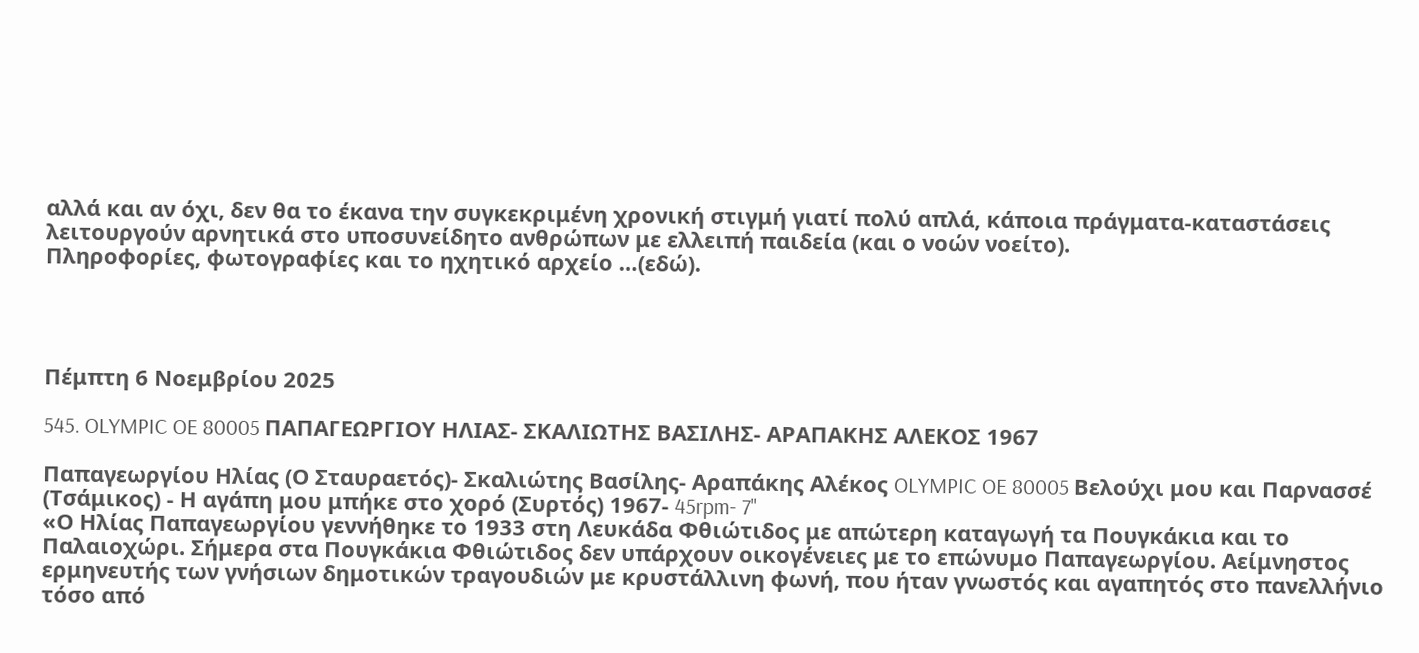αλλά και αν όχι, δεν θα το έκανα την συγκεκριμένη χρονική στιγμή γιατί πολύ απλά, κάποια πράγματα-καταστάσεις λειτουργούν αρνητικά στο υποσυνείδητο ανθρώπων με ελλειπή παιδεία (και ο νοών νοείτο).
Πληροφορίες, φωτογραφίες και το ηχητικό αρχείο …(εδώ).




Πέμπτη 6 Νοεμβρίου 2025

545. OLYMPIC OE 80005 ΠΑΠΑΓΕΩΡΓΙΟΥ ΗΛΙΑΣ- ΣΚΑΛΙΩΤΗΣ ΒΑΣΙΛΗΣ- ΑΡΑΠΑΚΗΣ ΑΛΕΚΟΣ 1967

Παπαγεωργίου Ηλίας (Ο Σταυραετός)- Σκαλιώτης Βασίλης- Αραπάκης Αλέκος OLYMPIC OE 80005 Βελούχι μου και Παρνασσέ (Τσάμικος) - Η αγάπη μου μπήκε στο χορό (Συρτός) 1967- 45rpm- 7''
«Ο Ηλίας Παπαγεωργίου γεννήθηκε το 1933 στη Λευκάδα Φθιώτιδος με απώτερη καταγωγή τα Πουγκάκια και το Παλαιοχώρι. Σήμερα στα Πουγκάκια Φθιώτιδος δεν υπάρχουν οικογένειες με το επώνυμο Παπαγεωργίου. Αείμνηστος ερμηνευτής των γνήσιων δημοτικών τραγουδιών με κρυστάλλινη φωνή, που ήταν γνωστός και αγαπητός στο πανελλήνιο τόσο από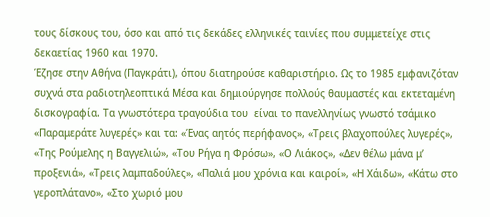τους δίσκους του, όσο και από τις δεκάδες ελληνικές ταινίες που συμμετείχε στις δεκαετίας 1960 και 1970.
Έζησε στην Αθήνα (Παγκράτι), όπου διατηρούσε καθαριστήριο. Ως το 1985 εμφανιζόταν συχνά στα ραδιοτηλεοπτικά Μέσα και δημιούργησε πολλούς θαυμαστές και εκτεταμένη δισκογραφία. Τα γνωστότερα τραγούδια του  είναι το πανελληνίως γνωστό τσάμικο «Παραμεράτε λυγερές» και τα: «Ένας αητός περήφανος», «Τρεις βλαχοπούλες λυγερές», «Της Ρούμελης η Βαγγελιώ», «Του Ρήγα η Φρόσω», «Ο Λιάκος», «Δεν θέλω μάνα μ’ προξενιά», «Τρεις λαμπαδούλες», «Παλιά μου χρόνια και καιροί», «Η Χάιδω», «Κάτω στο γεροπλάτανο», «Στο χωριό μου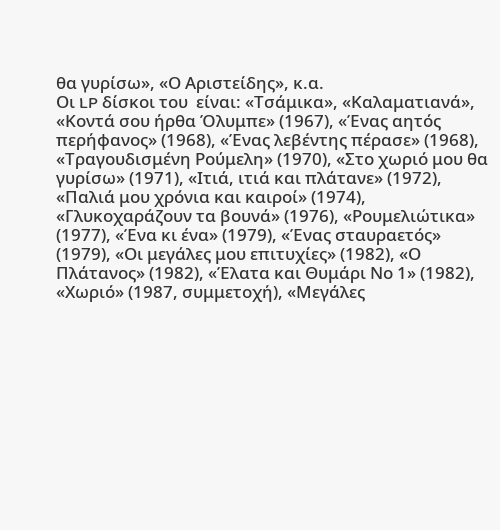θα γυρίσω», «Ο Αριστείδης», κ.α.
Οι LP δίσκοι του  είναι: «Τσάμικα», «Καλαματιανά», «Κοντά σου ήρθα Όλυμπε» (1967), «Ένας αητός περήφανος» (1968), «Ένας λεβέντης πέρασε» (1968), «Τραγουδισμένη Ρούμελη» (1970), «Στο χωριό μου θα γυρίσω» (1971), «Ιτιά, ιτιά και πλάτανε» (1972), «Παλιά μου χρόνια και καιροί» (1974), «Γλυκοχαράζουν τα βουνά» (1976), «Ρουμελιώτικα» (1977), «Ένα κι ένα» (1979), «Ένας σταυραετός» (1979), «Οι μεγάλες μου επιτυχίες» (1982), «Ο Πλάτανος» (1982), «Έλατα και Θυμάρι Νο 1» (1982), «Χωριό» (1987, συμμετοχή), «Μεγάλες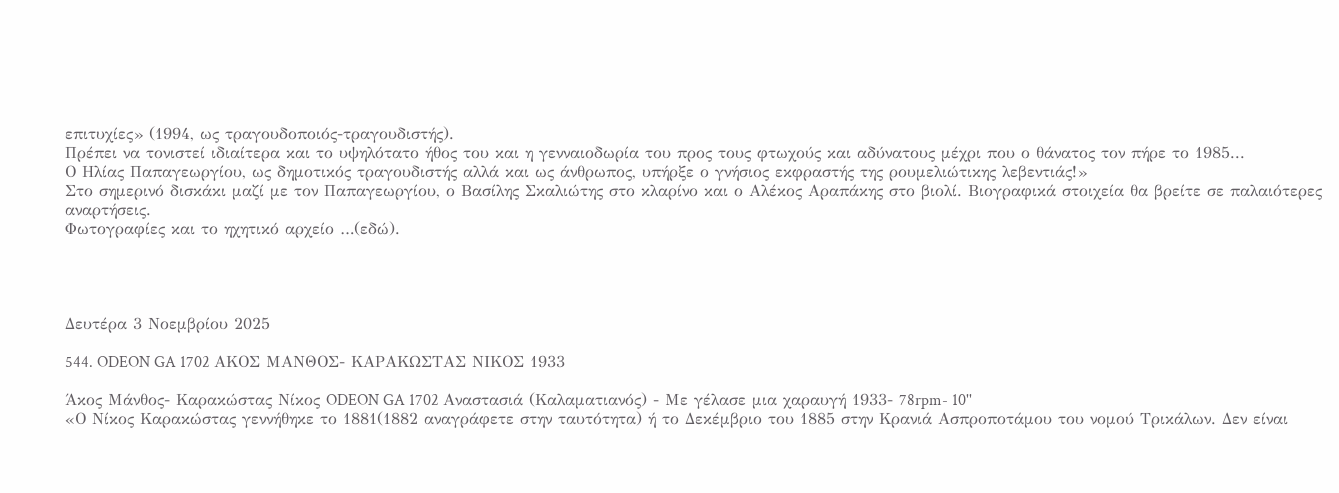επιτυχίες» (1994, ως τραγουδοποιός-τραγουδιστής).
Πρέπει να τονιστεί ιδιαίτερα και το υψηλότατο ήθος του και η γενναιοδωρία του προς τους φτωχούς και αδύνατους μέχρι που ο θάνατος τον πήρε το 1985...
Ο Ηλίας Παπαγεωργίου, ως δημοτικός τραγουδιστής αλλά και ως άνθρωπος, υπήρξε ο γνήσιος εκφραστής της ρουμελιώτικης λεβεντιάς!»
Στο σημερινό δισκάκι μαζί με τον Παπαγεωργίου, ο Βασίλης Σκαλιώτης στο κλαρίνο και ο Αλέκος Αραπάκης στο βιολί. Βιογραφικά στοιχεία θα βρείτε σε παλαιότερες αναρτήσεις.
Φωτογραφίες και το ηχητικό αρχείο …(εδώ).




Δευτέρα 3 Νοεμβρίου 2025

544. ODEON GA 1702 ΑΚΟΣ ΜΑΝΘΟΣ- ΚΑΡΑΚΩΣΤΑΣ ΝΙΚΟΣ 1933

Άκος Μάνθος- Καρακώστας Νίκος ODEON GA 1702 Αναστασιά (Καλαματιανός) - Με γέλασε μια χαραυγή 1933- 78rpm- 10''
«Ο Νίκος Καρακώστας γεννήθηκε το 1881(1882 αναγράφετε στην ταυτότητα) ή το Δεκέμβριο του 1885 στην Κρανιά Ασπροποτάμου του νομού Τρικάλων. Δεν είναι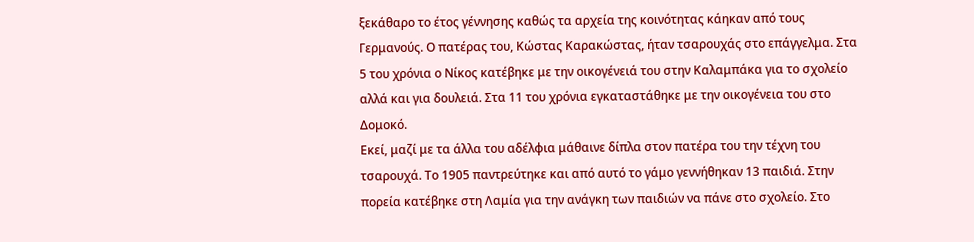ξεκάθαρο το έτος γέννησης καθώς τα αρχεία της κοινότητας κάηκαν από τους Γερμανούς. Ο πατέρας του, Κώστας Καρακώστας, ήταν τσαρουχάς στο επάγγελμα. Στα 5 του χρόνια ο Νίκος κατέβηκε με την οικογένειά του στην Καλαμπάκα για το σχολείο αλλά και για δουλειά. Στα 11 του χρόνια εγκαταστάθηκε με την οικογένεια του στο Δομοκό.
Εκεί, μαζί με τα άλλα του αδέλφια μάθαινε δίπλα στον πατέρα του την τέχνη του τσαρουχά. Το 1905 παντρεύτηκε και από αυτό το γάμο γεννήθηκαν 13 παιδιά. Στην πορεία κατέβηκε στη Λαμία για την ανάγκη των παιδιών να πάνε στο σχολείο. Στο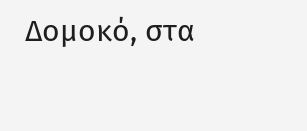Δομοκό, στα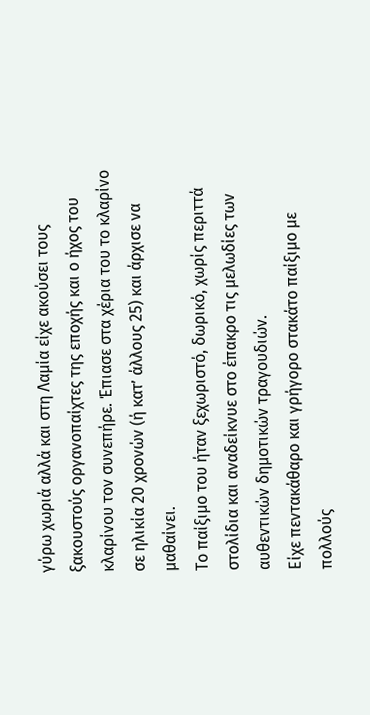γύρω χωριά αλλά και στη Λαμία είχε ακούσει τους ξακουστούς οργανοπαίχτες της εποχής και ο ήχος του κλαρίνου τον συνεπήρε. Έπιασε στα χέρια του το κλαρίνο σε ηλικία 20 χρονών (ή κατ’ άλλους 25) και άρχισε να μαθαίνει.
Το παίξιμο του ήταν ξεχωριστό, δωρικό, χωρίς περιττά στολίδια και αναδείκνυε στο έπακρο τις μελωδίες των αυθεντικών δημοτικών τραγουδιών.
Είχε πεντακάθαρο και γρήγορο στακάτο παίξιμο με πολλούς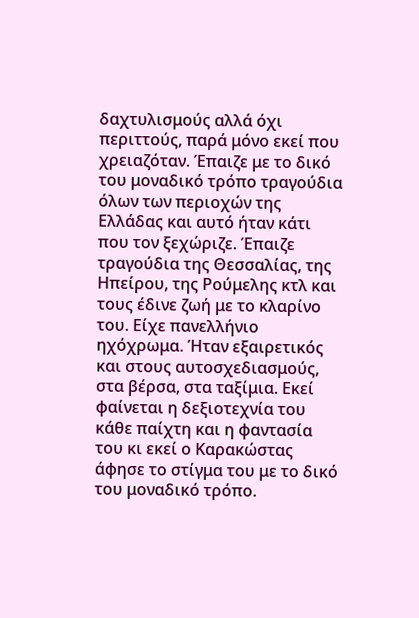δαχτυλισμούς αλλά όχι περιττούς, παρά μόνο εκεί που χρειαζόταν. Έπαιζε με το δικό του μοναδικό τρόπο τραγούδια όλων των περιοχών της Ελλάδας και αυτό ήταν κάτι που τον ξεχώριζε. Έπαιζε τραγούδια της Θεσσαλίας, της Ηπείρου, της Ρούμελης κτλ και τους έδινε ζωή με το κλαρίνο του. Είχε πανελλήνιο ηχόχρωμα. Ήταν εξαιρετικός και στους αυτοσχεδιασμούς, στα βέρσα, στα ταξίμια. Εκεί φαίνεται η δεξιοτεχνία του κάθε παίχτη και η φαντασία του κι εκεί ο Καρακώστας άφησε το στίγμα του με το δικό του μοναδικό τρόπο.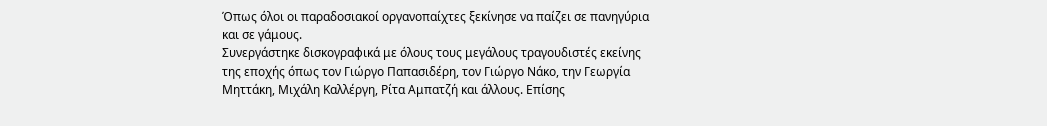Όπως όλοι οι παραδοσιακοί οργανοπαίχτες ξεκίνησε να παίζει σε πανηγύρια και σε γάμους.
Συνεργάστηκε δισκογραφικά με όλους τους μεγάλους τραγουδιστές εκείνης της εποχής όπως τον Γιώργο Παπασιδέρη, τον Γιώργο Νάκο, την Γεωργία Μηττάκη, Μιχάλη Καλλέργη, Ρίτα Αμπατζή και άλλους. Επίσης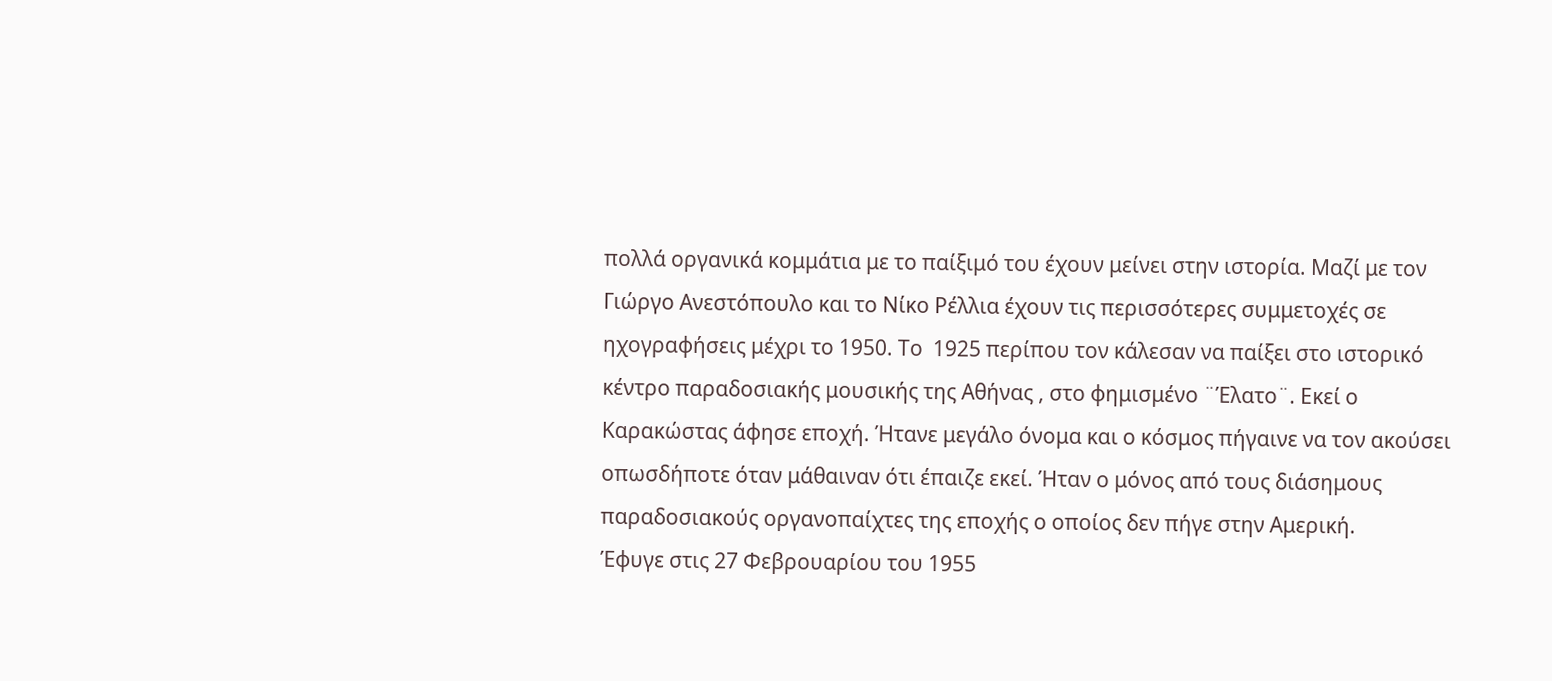πολλά οργανικά κομμάτια με το παίξιμό του έχουν μείνει στην ιστορία. Μαζί με τον Γιώργο Ανεστόπουλο και το Νίκο Ρέλλια έχουν τις περισσότερες συμμετοχές σε ηχογραφήσεις μέχρι το 1950. Το  1925 περίπου τον κάλεσαν να παίξει στο ιστορικό κέντρο παραδοσιακής μουσικής της Αθήνας , στο φημισμένο ¨Έλατο¨. Εκεί ο Καρακώστας άφησε εποχή. Ήτανε μεγάλο όνομα και ο κόσμος πήγαινε να τον ακούσει οπωσδήποτε όταν μάθαιναν ότι έπαιζε εκεί. Ήταν ο μόνος από τους διάσημους παραδοσιακούς οργανοπαίχτες της εποχής ο οποίος δεν πήγε στην Αμερική.
Έφυγε στις 27 Φεβρουαρίου του 1955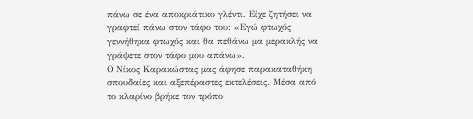πάνω σε ένα αποκριάτικο γλέντι. Είχε ζητήσει να γραφτεί πάνω στον τάφο του: «Εγώ φτωχός γεννήθηκα φτωχός και θα πεθάνω μα μερακλής να γράψετε στον τάφο μου απάνω».
Ο Νίκος Καρακώστας μας άφησε παρακαταθήκη σπουδαίες και αξεπέραστες εκτελέσεις. Μέσα από το κλαρίνο βρήκε τον τρόπο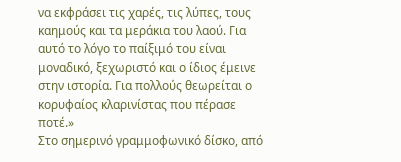να εκφράσει τις χαρές, τις λύπες, τους καημούς και τα μεράκια του λαού. Για αυτό το λόγο το παίξιμό του είναι μοναδικό, ξεχωριστό και ο ίδιος έμεινε στην ιστορία. Για πολλούς θεωρείται ο κορυφαίος κλαρινίστας που πέρασε ποτέ.»
Στο σημερινό γραμμοφωνικό δίσκο, από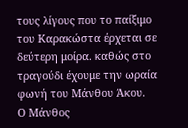τους λίγους που το παίξιμο του Καρακώστα έρχεται σε δεύτερη μοίρα. καθώς στο τραγούδι έχουμε την ωραία φωνή του Μάνθου Άκου.
Ο Μάνθος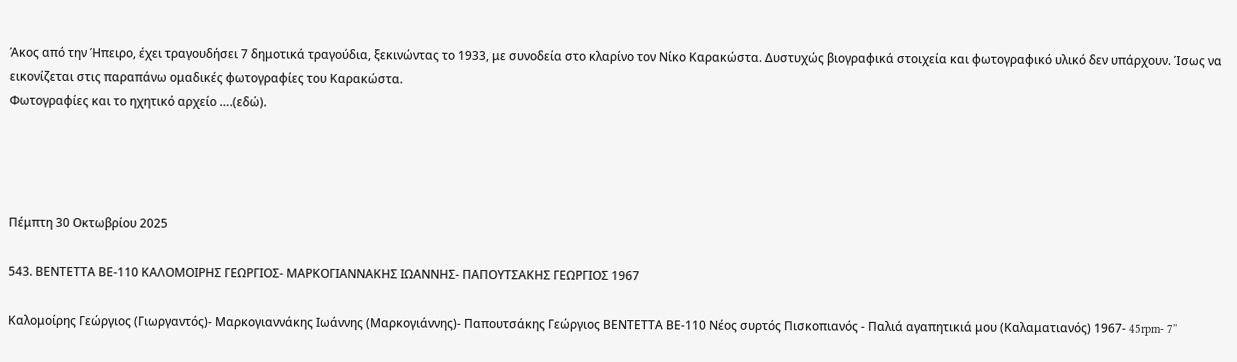Άκος από την Ήπειρο, έχει τραγουδήσει 7 δημοτικά τραγούδια, ξεκινώντας το 1933, με συνοδεία στο κλαρίνο τον Νίκο Καρακώστα. Δυστυχώς βιογραφικά στοιχεία και φωτογραφικό υλικό δεν υπάρχουν. Ίσως να εικονίζεται στις παραπάνω ομαδικές φωτογραφίες του Καρακώστα.
Φωτογραφίες και το ηχητικό αρχείο ….(εδώ).




Πέμπτη 30 Οκτωβρίου 2025

543. ΒΕΝΤΕΤΤΑ ΒΕ-110 ΚΑΛΟΜΟΙΡΗΣ ΓEΩΡΓIΟΣ- ΜΑΡΚΟΓΙΑΝΝΑΚΗΣ ΙΩΑΝΝΗΣ- ΠΑΠΟΥΤΣΑΚΗΣ ΓΕΩΡΓΙΟΣ 1967

Καλομοίρης Γεώργιος (Γιωργαντός)- Μαρκογιαννάκης Ιωάννης (Μαρκογιάννης)- Παπουτσάκης Γεώργιος ΒΕΝΤΕΤΤΑ ΒΕ-110 Νέος συρτός Πισκοπιανός - Παλιά αγαπητικιά μου (Καλαματιανός) 1967- 45rpm- 7''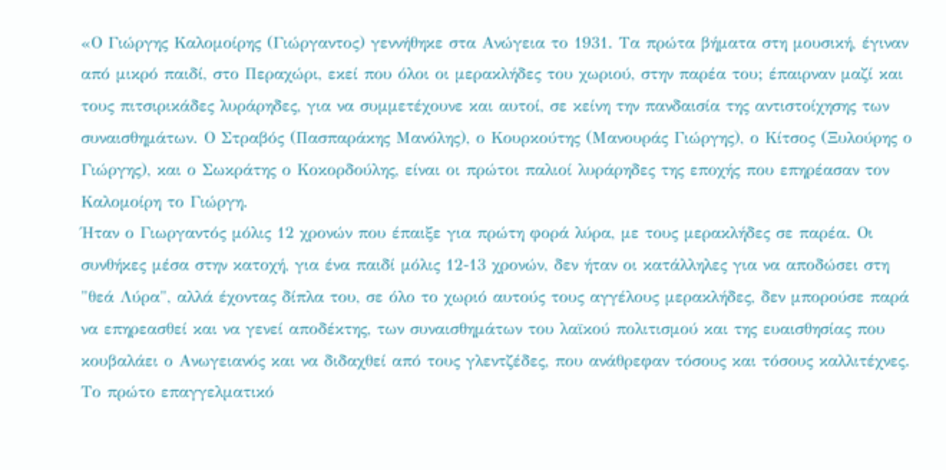«Ο Γιώργης Καλομοίρης (Γιώργαντος) γεννήθηκε στα Ανώγεια το 1931. Τα πρώτα βήματα στη μουσική, έγιναν από μικρό παιδί, στο Περαχώρι, εκεί που όλοι οι μερακλήδες του χωριού, στην παρέα του; έπαιρναν μαζί και τους πιτσιρικάδες λυράρηδες, για να συμμετέχουνε και αυτοί, σε κείνη την πανδαισία της αντιστοίχησης των συναισθημάτων. Ο Στραβός (Πασπαράκης Μανόλης), ο Κουρκούτης (Μανουράς Γιώργης), ο Κίτσος (Ξυλούρης ο Γιώργης), και ο Σωκράτης ο Κοκορδούλης, είναι οι πρώτοι παλιοί λυράρηδες της εποχής που επηρέασαν τον Καλομοίρη το Γιώργη.
Ήταν ο Γιωργαντός μόλις 12 χρονών που έπαιξε για πρώτη φορά λύρα, με τους μερακλήδες σε παρέα. Οι συνθήκες μέσα στην κατοχή, για ένα παιδί μόλις 12-13 χρονών, δεν ήταν οι κατάλληλες για να αποδώσει στη "θεά Λύρα", αλλά έχοντας δίπλα του, σε όλο το χωριό αυτούς τους αγγέλους μερακλήδες, δεν μπορούσε παρά να επηρεασθεί και να γενεί αποδέκτης, των συναισθημάτων του λαϊκού πολιτισμού και της ευαισθησίας που κουβαλάει ο Ανωγειανός και να διδαχθεί από τους γλεντζέδες, που ανάθρεφαν τόσους και τόσους καλλιτέχνες.
Το πρώτο επαγγελματικό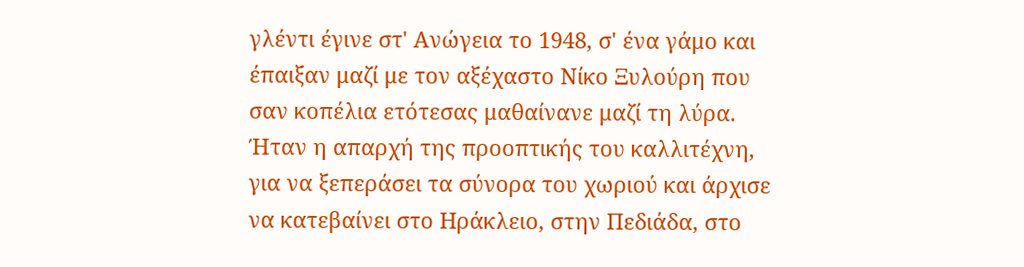γλέντι έγινε στ' Ανώγεια το 1948, σ' ένα γάμο και έπαιξαν μαζί με τον αξέχαστο Νίκο Ξυλούρη που σαν κοπέλια ετότεσας μαθαίνανε μαζί τη λύρα. Ήταν η απαρχή της προοπτικής του καλλιτέχνη, για να ξεπεράσει τα σύνορα του χωριού και άρχισε να κατεβαίνει στο Ηράκλειο, στην Πεδιάδα, στο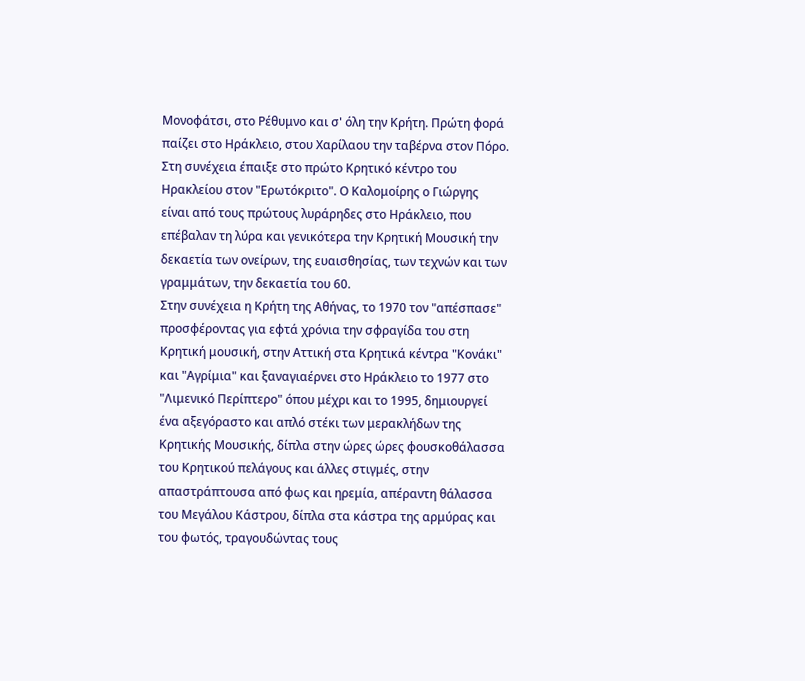Μονοφάτσι, στο Ρέθυμνο και σ' όλη την Κρήτη. Πρώτη φορά παίζει στο Ηράκλειο, στου Χαρίλαου την ταβέρνα στον Πόρο. Στη συνέχεια έπαιξε στο πρώτο Κρητικό κέντρο του Ηρακλείου στον "Ερωτόκριτο". Ο Καλομοίρης ο Γιώργης είναι από τους πρώτους λυράρηδες στο Ηράκλειο, που επέβαλαν τη λύρα και γενικότερα την Κρητική Μουσική την δεκαετία των ονείρων, της ευαισθησίας, των τεχνών και των γραμμάτων, την δεκαετία του 60.
Στην συνέχεια η Κρήτη της Αθήνας, το 1970 τον "απέσπασε" προσφέροντας για εφτά χρόνια την σφραγίδα του στη Κρητική μουσική, στην Αττική στα Κρητικά κέντρα "Κονάκι" και "Αγρίμια" και ξαναγιαέρνει στο Ηράκλειο το 1977 στο "Λιμενικό Περίπτερο" όπου μέχρι και το 1995, δημιουργεί ένα αξεγόραστο και απλό στέκι των μερακλήδων της Κρητικής Μουσικής, δίπλα στην ώρες ώρες φουσκοθάλασσα του Κρητικού πελάγους και άλλες στιγμές, στην απαστράπτουσα από φως και ηρεμία, απέραντη θάλασσα του Μεγάλου Κάστρου, δίπλα στα κάστρα της αρμύρας και του φωτός, τραγουδώντας τους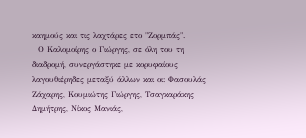καημούς και τις λαχτάρες ετο "Ζορμπάς".
  Ο Καλομοίρης ο Γιώργης, σε όλη του τη διαδρομή, συνεργάστηκε με κορυφαίους λαγουθιέρηδες μεταξύ άλλων και οι: Φασουλάς Ζάχαρης, Κουμιώτης Γιώργης, Τσαγκαράκης Δημήτρης, Νίκος Μανιάς,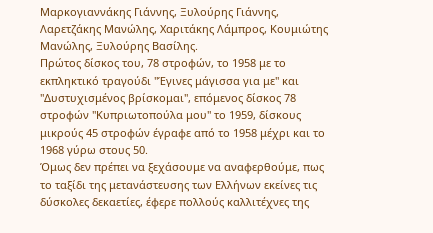Μαρκογιαννάκης Γιάννης, Ξυλούρης Γιάννης, Λαρετζάκης Μανώλης, Χαριτάκης Λάμπρος, Κουμιώτης Μανώλης, Ξυλούρης Βασίλης.
Πρώτος δίσκος του, 78 στροφών, το 1958 με το εκπληκτικό τραγούδι "Έγινες μάγισσα για με" και "Δυστυχισμένος βρίσκομαι", επόμενος δίσκος 78 στροφών "Κυπριωτοπούλα μου" το 1959, δίσκους μικρούς 45 στροφών έγραφε από το 1958 μέχρι και το 1968 γύρω στους 50.
Όμως δεν πρέπει να ξεχάσουμε να αναφερθούμε, πως το ταξίδι της μετανάστευσης των Ελλήνων εκείνες τις δύσκολες δεκαετίες, έφερε πολλούς καλλιτέχνες της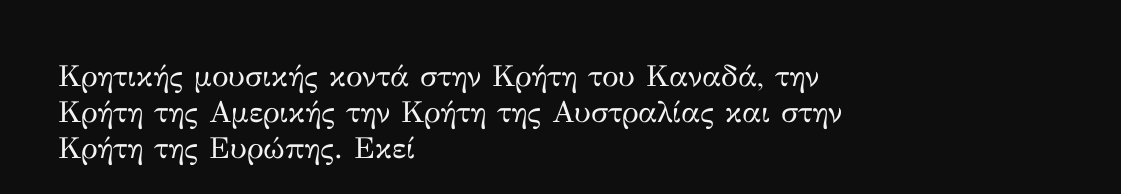Κρητικής μουσικής κοντά στην Κρήτη του Καναδά, την Κρήτη της Αμερικής την Κρήτη της Αυστραλίας και στην Κρήτη της Ευρώπης. Εκεί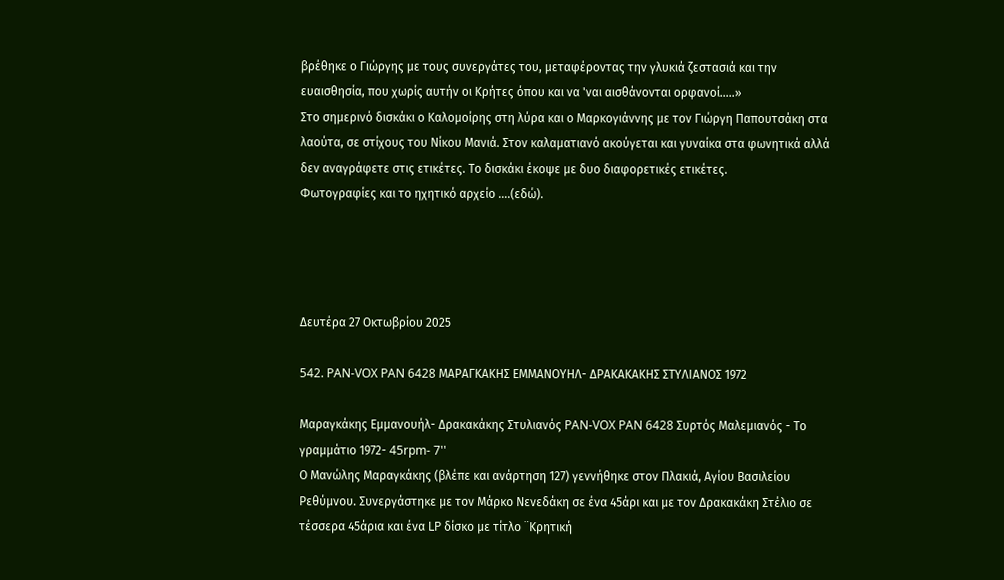βρέθηκε ο Γιώργης με τους συνεργάτες του, μεταφέροντας την γλυκιά ζεστασιά και την ευαισθησία, που χωρίς αυτήν οι Κρήτες όπου και να 'ναι αισθάνονται ορφανοί…..»
Στο σημερινό δισκάκι ο Καλομοίρης στη λύρα και ο Μαρκογιάννης με τον Γιώργη Παπουτσάκη στα λαούτα, σε στίχους του Νίκου Μανιά. Στον καλαματιανό ακούγεται και γυναίκα στα φωνητικά αλλά δεν αναγράφετε στις ετικέτες. Το δισκάκι έκοψε με δυο διαφορετικές ετικέτες.
Φωτογραφίες και το ηχητικό αρχείο ….(εδώ).




Δευτέρα 27 Οκτωβρίου 2025

542. PAN-VOX PAN 6428 ΜΑΡΑΓΚΑΚΗΣ ΕΜΜΑΝΟΥΗΛ- ΔΡΑΚΑΚΑΚΗΣ ΣΤΥΛΙΑΝΟΣ 1972

Μαραγκάκης Εμμανουήλ- Δρακακάκης Στυλιανός PAN-VOX PAN 6428 Συρτός Μαλεμιανός - Το γραμμάτιο 1972- 45rpm- 7''
Ο Μανώλης Μαραγκάκης (βλέπε και ανάρτηση 127) γεννήθηκε στον Πλακιά, Αγίου Βασιλείου Ρεθύμνου. Συνεργάστηκε με τον Μάρκο Νενεδάκη σε ένα 45άρι και με τον Δρακακάκη Στέλιο σε τέσσερα 45άρια και ένα LP δίσκο με τίτλο ¨Κρητική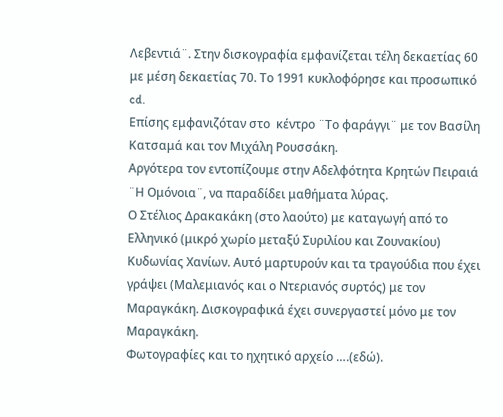Λεβεντιά¨. Στην δισκογραφία εμφανίζεται τέλη δεκαετίας 60 με μέση δεκαετίας 70. Το 1991 κυκλοφόρησε και προσωπικό cd.
Επίσης εμφανιζόταν στο  κέντρο ¨Το φαράγγι¨ με τον Βασίλη Κατσαμά και τον Μιχάλη Ρουσσάκη.
Αργότερα τον εντοπίζουμε στην Αδελφότητα Κρητών Πειραιά ¨Η Ομόνοια¨, να παραδίδει μαθήματα λύρας.
Ο Στέλιος Δρακακάκη (στο λαούτο) με καταγωγή από το Ελληνικό (μικρό χωρίο μεταξύ Συριλίου και Ζουνακίου) Κυδωνίας Χανίων. Αυτό μαρτυρούν και τα τραγούδια που έχει γράψει (Μαλεμιανός και ο Ντεριανός συρτός) με τον Μαραγκάκη. Δισκογραφικά έχει συνεργαστεί μόνο με τον Μαραγκάκη.
Φωτογραφίες και το ηχητικό αρχείο ….(εδώ).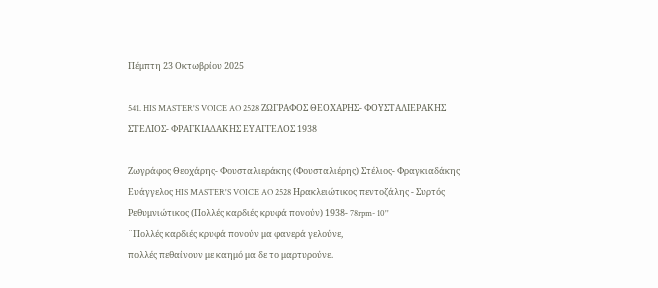Πέμπτη 23 Οκτωβρίου 2025

541. HIS MASTER'S VOICE AO 2528 ΖΩΓΡΑΦΟΣ ΘΕΟΧΑΡΗΣ- ΦΟΥΣΤΑΛΙΕΡΑΚΗΣ ΣΤΕΛΙΟΣ- ΦΡΑΓΚΙΑΔΑΚΗΣ ΕΥΑΓΓΕΛΟΣ 1938

Ζωγράφος Θεοχάρης- Φουσταλιεράκης (Φουσταλιέρης) Στέλιος- Φραγκιαδάκης Ευάγγελος HIS MASTER'S VOICE AO 2528 Ηρακλειώτικος πεντοζάλης - Συρτός Ρεθυμνιώτικος (Πολλές καρδιές κρυφά πονούν) 1938- 78rpm- 10''
¨Πολλές καρδιές κρυφά πονούν μα φανερά γελούνε,
πολλές πεθαίνουν με καημό μα δε το μαρτυρούνε.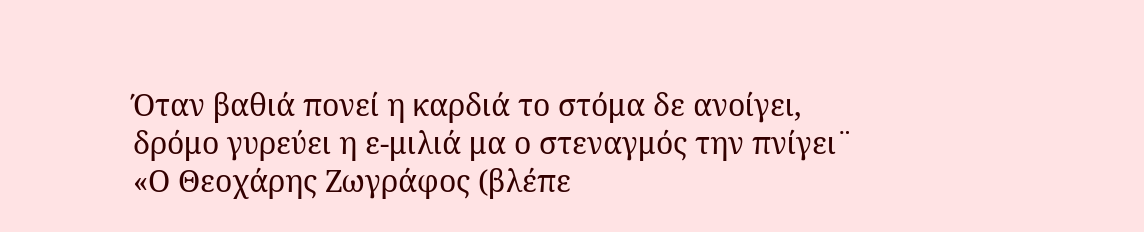Όταν βαθιά πονεί η καρδιά το στόμα δε ανοίγει,
δρόμο γυρεύει η ε-μιλιά μα ο στεναγμός την πνίγει¨
«Ο Θεοχάρης Ζωγράφος (βλέπε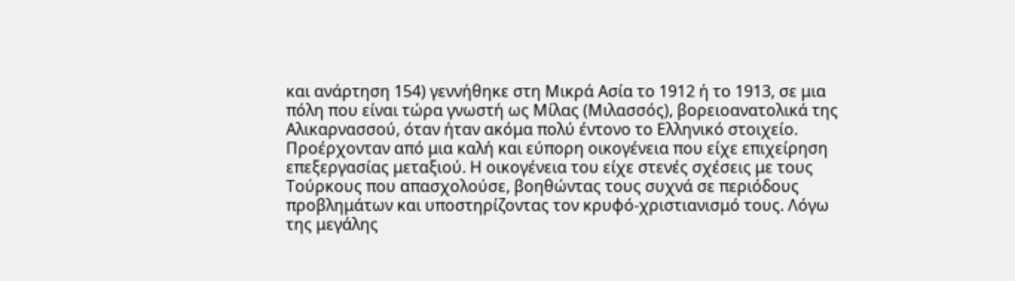και ανάρτηση 154) γεννήθηκε στη Μικρά Ασία το 1912 ή το 1913, σε μια πόλη που είναι τώρα γνωστή ως Μίλας (Μιλασσός), βορειοανατολικά της Αλικαρνασσού, όταν ήταν ακόμα πολύ έντονο το Ελληνικό στοιχείο. Προέρχονταν από μια καλή και εύπορη οικογένεια που είχε επιχείρηση επεξεργασίας μεταξιού. Η οικογένεια του είχε στενές σχέσεις με τους Τούρκους που απασχολούσε, βοηθώντας τους συχνά σε περιόδους προβλημάτων και υποστηρίζοντας τον κρυφό-χριστιανισμό τους. Λόγω της μεγάλης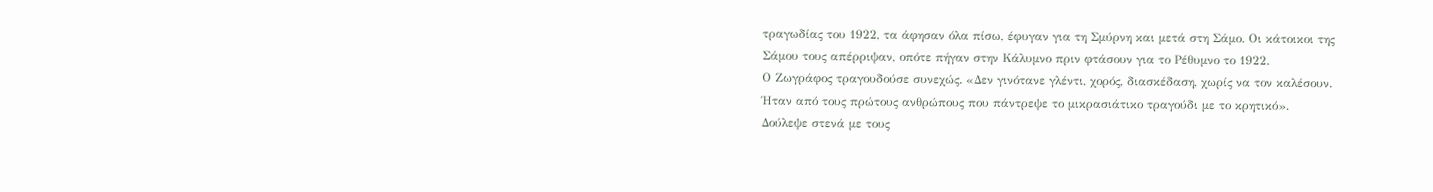τραγωδίας του 1922, τα άφησαν όλα πίσω, έφυγαν για τη Σμύρνη και μετά στη Σάμο. Οι κάτοικοι της Σάμου τους απέρριψαν, οπότε πήγαν στην Κάλυμνο πριν φτάσουν για το Ρέθυμνο το 1922.
Ο Ζωγράφος τραγουδούσε συνεχώς. «Δεν γινότανε γλέντι, χορός, διασκέδαση, χωρίς να τον καλέσουν. Ήταν από τους πρώτους ανθρώπους που πάντρεψε το μικρασιάτικο τραγούδι με το κρητικό». Δούλεψε στενά με τους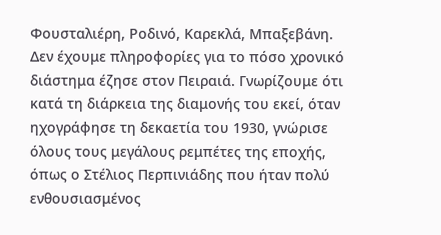Φουσταλιέρη, Ροδινό, Καρεκλά, Μπαξεβάνη.
Δεν έχουμε πληροφορίες για το πόσο χρονικό διάστημα έζησε στον Πειραιά. Γνωρίζουμε ότι κατά τη διάρκεια της διαμονής του εκεί, όταν ηχογράφησε τη δεκαετία του 1930, γνώρισε όλους τους μεγάλους ρεμπέτες της εποχής, όπως ο Στέλιος Περπινιάδης που ήταν πολύ ενθουσιασμένος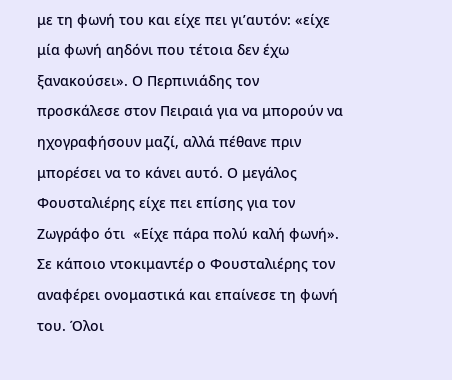με τη φωνή του και είχε πει γι’αυτόν: «είχε μία φωνή αηδόνι που τέτοια δεν έχω ξανακούσει». Ο Περπινιάδης τον προσκάλεσε στον Πειραιά για να μπορούν να ηχογραφήσουν μαζί, αλλά πέθανε πριν μπορέσει να το κάνει αυτό. Ο μεγάλος Φουσταλιέρης είχε πει επίσης για τον Ζωγράφο ότι  «Είχε πάρα πολύ καλή φωνή». Σε κάποιο ντοκιμαντέρ ο Φουσταλιέρης τον αναφέρει ονομαστικά και επαίνεσε τη φωνή του. Όλοι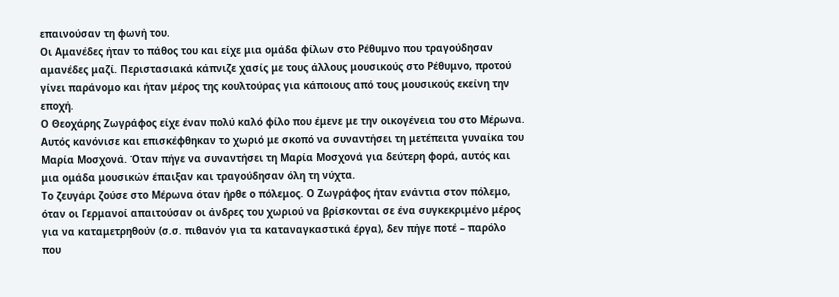επαινούσαν τη φωνή του.
Οι Αμανέδες ήταν το πάθος του και είχε μια ομάδα φίλων στο Ρέθυμνο που τραγούδησαν αμανέδες μαζί. Περιστασιακά κάπνιζε χασίς με τους άλλους μουσικούς στο Ρέθυμνο, προτού γίνει παράνομο και ήταν μέρος της κουλτούρας για κάποιους από τους μουσικούς εκείνη την εποχή.
Ο Θεοχάρης Ζωγράφος είχε έναν πολύ καλό φίλο που έμενε με την οικογένεια του στο Μέρωνα. Αυτός κανόνισε και επισκέφθηκαν το χωριό με σκοπό να συναντήσει τη μετέπειτα γυναίκα του Μαρία Μοσχονά. Όταν πήγε να συναντήσει τη Μαρία Μοσχονά για δεύτερη φορά, αυτός και μια ομάδα μουσικών έπαιξαν και τραγούδησαν όλη τη νύχτα.
Το ζευγάρι ζούσε στο Μέρωνα όταν ήρθε ο πόλεμος. Ο Ζωγράφος ήταν ενάντια στον πόλεμο, όταν οι Γερμανοί απαιτούσαν οι άνδρες του χωριού να βρίσκονται σε ένα συγκεκριμένο μέρος για να καταμετρηθούν (σ.σ. πιθανόν για τα καταναγκαστικά έργα), δεν πήγε ποτέ – παρόλο που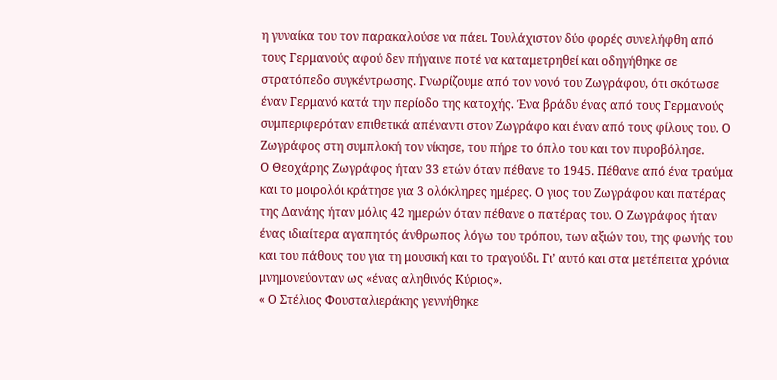η γυναίκα του τον παρακαλούσε να πάει. Τουλάχιστον δύο φορές συνελήφθη από τους Γερμανούς αφού δεν πήγαινε ποτέ να καταμετρηθεί και οδηγήθηκε σε στρατόπεδο συγκέντρωσης. Γνωρίζουμε από τον νονό του Ζωγράφου, ότι σκότωσε έναν Γερμανό κατά την περίοδο της κατοχής. Ένα βράδυ ένας από τους Γερμανούς συμπεριφερόταν επιθετικά απέναντι στον Ζωγράφο και έναν από τους φίλους του. Ο Ζωγράφος στη συμπλοκή τον νίκησε, του πήρε το όπλο του και τον πυροβόλησε.
Ο Θεοχάρης Ζωγράφος ήταν 33 ετών όταν πέθανε το 1945. Πέθανε από ένα τραύμα και το μοιρολόι κράτησε για 3 ολόκληρες ημέρες. Ο γιος του Ζωγράφου και πατέρας της Δανάης ήταν μόλις 42 ημερών όταν πέθανε ο πατέρας του. Ο Ζωγράφος ήταν ένας ιδιαίτερα αγαπητός άνθρωπος λόγω του τρόπου, των αξιών του, της φωνής του και του πάθους του για τη μουσική και το τραγούδι. Γι’ αυτό και στα μετέπειτα χρόνια μνημονεύονταν ως «ένας αληθινός Κύριος».
« Ο Στέλιος Φουσταλιεράκης γεννήθηκε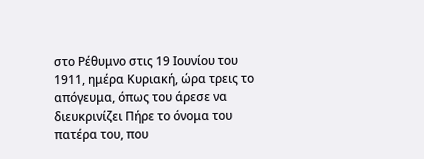στο Ρέθυμνο στις 19 Ιουνίου του 1911, ημέρα Κυριακή, ώρα τρεις το απόγευμα, όπως του άρεσε να διευκρινίζει Πήρε το όνομα του πατέρα του, που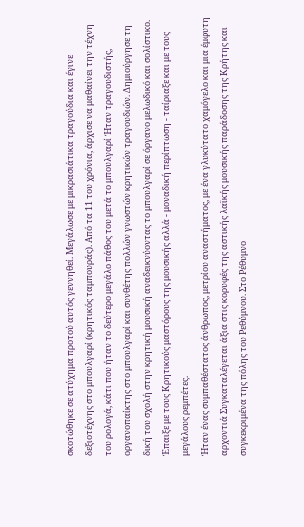σκοτώθηκε σε ατύχημα προτού αυτός γεννηθεί. Μεγάλωσε με μικρασιάτικα τραγούδια και έγινε δεξιοτέχνης στο μπουλγαρί (κρητικός ταμπουράς). Από τα 11 του χρόνια, άρχισε να μαθαίνει την τέχνη του ρολογά, κάτι που ήταν το δεύτερο μεγάλο πάθος του μετά το μπουλγαρί Ήταν τραγουδιστής, οργανοπαίκτης στο μπουλγαρί και συνθέτης πολλών γνωστών κρητικών τραγουδιών. Δημιούργησε τη δική του σχολή στην κρητική μουσική αναδεικνύοντας το μπουλγαρί σε όργανο μελωδικό και σολίστικο. Έπαιξε με τους Κρητικούς μαστόρους της μουσικής αλλά - μοναδική περίπτωση - ταίριαξε και με τους μεγάλους ρεμπέτες.
Ήταν ένας συμπαθέστατος άνθρωπος, μετρίου αναστήματος, με ένα γλυκύτατο χαμόγελο και μια έμφυτη αρχοντιά Συγκαταλέγεται άξια στις κορυφές της αστικής λαϊκής μουσικής παράδοσης της Κρήτης και συγκεκριμένα της πόλης του Ρεθύμνου. Στο Ρέθυμνο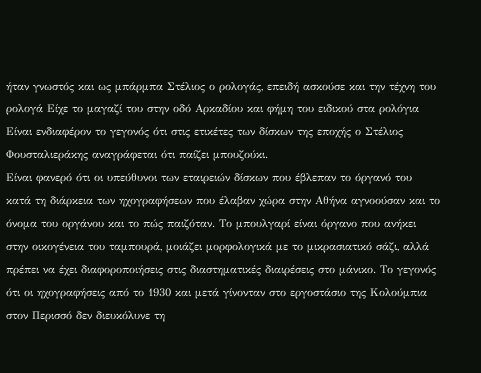ήταν γνωστός και ως μπάρμπα Στέλιος ο ρολογάς, επειδή ασκούσε και την τέχνη του ρολογά Είχε το μαγαζί του στην οδό Αρκαδίου και φήμη του ειδικού στα ρολόγια Είναι ενδιαφέρον το γεγονός ότι στις ετικέτες των δίσκων της εποχής ο Στέλιος Φουσταλιεράκης αναγράφεται ότι παίζει μπουζούκι.
Είναι φανερό ότι οι υπεύθυνοι των εταιρειών δίσκων που έβλεπαν το όργανό του κατά τη διάρκεια των ηχογραφήσεων που έλαβαν χώρα στην Αθήνα αγνοούσαν και το όνομα του οργάνου και το πώς παιζόταν. Το μπουλγαρί είναι όργανο που ανήκει στην οικογένεια του ταμπουρά, μοιάζει μορφολογικά με το μικρασιατικό σάζι, αλλά πρέπει να έχει διαφοροποιήσεις στις διαστηματικές διαιρέσεις στο μάνικο. Το γεγονός ότι οι ηχογραφήσεις από το 1930 και μετά γίνονταν στο εργοστάσιο της Κολούμπια στον Περισσό δεν διευκόλυνε τη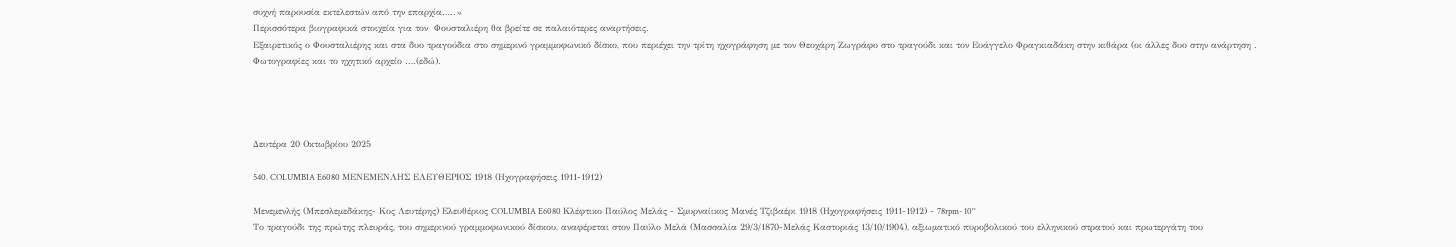συχνή παρουσία εκτελεστών από την επαρχία…..»
Περισσότερα βιογραφικά στοιχεία για τον  Φουσταλιέρη θα βρείτε σε παλαιότερες αναρτήσεις.
Εξαιρετικός ο Φουσταλιέρης και στα δυο τραγούδια στο σημερινό γραμμοφωνικό δίσκο, που περιέχει την τρίτη ηχογράφηση με τον Θεοχάρη Ζωγράφο στο τραγούδι και τον Ευάγγελο Φραγκιαδάκη στην κιθάρα (οι άλλες δυο στην ανάρτηση .
Φωτογραφίες και το ηχητικό αρχείο ….(εδώ).




Δευτέρα 20 Οκτωβρίου 2025

540. COLUMBIA E6080 ΜΕΝΕΜΕΝΛΗΣ ΕΛΕΥΘΕΡΙΟΣ 1918 (Ηχογραφήσεις 1911-1912)

Μενεμενλής (Μπεσλεμεδάκης- Κος Λευτέρης) Ελευθέριος COLUMBIA E6080 Κλέφτικο Παύλος Μελάς - Σμυρναίικος Μανές Τζιβαέρι 1918 (Ηχογραφήσεις 1911-1912) - 78rpm- 10''
Το τραγούδι της πρώτης πλευράς, του σημερινού γραμμοφωνικού δίσκου, αναφέρεται στον Παύλο Μελά (Μασσαλία 29/3/1870-Μελάς Καστοριάς 13/10/1904), αξιωματικό πυροβολικού του ελληνικού στρατού και πρωτεργάτη του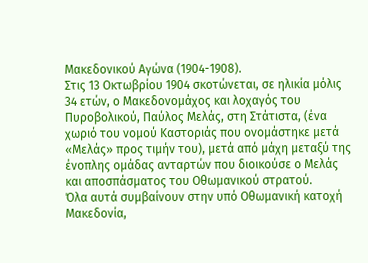Μακεδονικού Αγώνα (1904-1908).
Στις 13 Οκτωβρίου 1904 σκοτώνεται, σε ηλικία μόλις 34 ετών, ο Μακεδονομάχος και λοχαγός του Πυροβολικού, Παύλος Μελάς, στη Στάτιστα, (ένα χωριό του νομού Καστοριάς που ονομάστηκε μετά «Μελάς» προς τιμήν του), μετά από μάχη μεταξύ της ένοπλης ομάδας ανταρτών που διοικούσε ο Μελάς και αποσπάσματος του Οθωμανικού στρατού.
Όλα αυτά συμβαίνουν στην υπό Οθωμανική κατοχή Μακεδονία,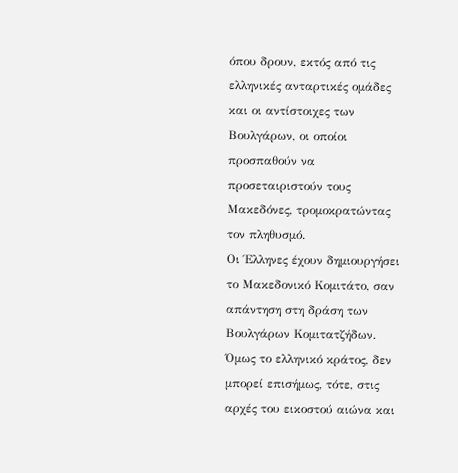όπου δρουν, εκτός από τις ελληνικές ανταρτικές ομάδες και οι αντίστοιχες των Βουλγάρων, οι οποίοι προσπαθούν να προσεταιριστούν τους Μακεδόνες, τρομοκρατώντας τον πληθυσμό.
Οι Έλληνες έχουν δημιουργήσει το Μακεδονικό Κομιτάτο, σαν απάντηση στη δράση των Βουλγάρων Κομιτατζήδων.
Όμως το ελληνικό κράτος, δεν μπορεί επισήμως, τότε, στις αρχές του εικοστού αιώνα και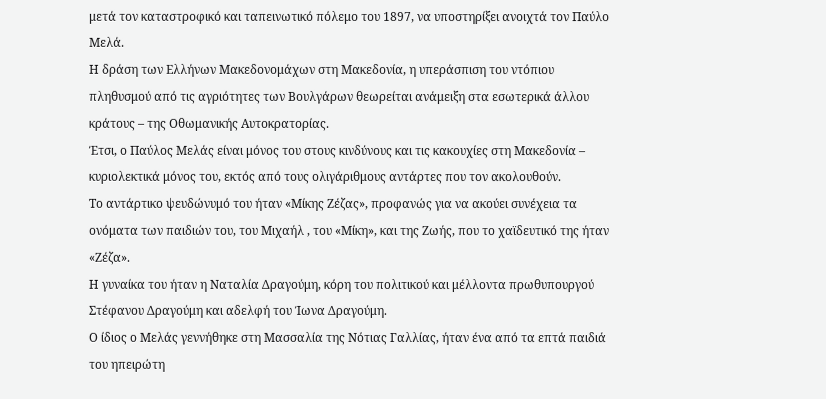μετά τον καταστροφικό και ταπεινωτικό πόλεμο του 1897, να υποστηρίξει ανοιχτά τον Παύλο Μελά.
Η δράση των Ελλήνων Μακεδονομάχων στη Μακεδονία, η υπεράσπιση του ντόπιου πληθυσμού από τις αγριότητες των Βουλγάρων θεωρείται ανάμειξη στα εσωτερικά άλλου κράτους – της Οθωμανικής Αυτοκρατορίας.
Έτσι, ο Παύλος Μελάς είναι μόνος του στους κινδύνους και τις κακουχίες στη Μακεδονία – κυριολεκτικά μόνος του, εκτός από τους ολιγάριθμους αντάρτες που τον ακολουθούν.
Το αντάρτικο ψευδώνυμό του ήταν «Μίκης Ζέζας», προφανώς για να ακούει συνέχεια τα ονόματα των παιδιών του, του Μιχαήλ , του «Μίκη», και της Ζωής, που το χαϊδευτικό της ήταν «Ζέζα».
Η γυναίκα του ήταν η Ναταλία Δραγούμη, κόρη του πολιτικού και μέλλοντα πρωθυπουργού Στέφανου Δραγούμη και αδελφή του Ίωνα Δραγούμη.
Ο ίδιος ο Μελάς γεννήθηκε στη Μασσαλία της Νότιας Γαλλίας, ήταν ένα από τα επτά παιδιά του ηπειρώτη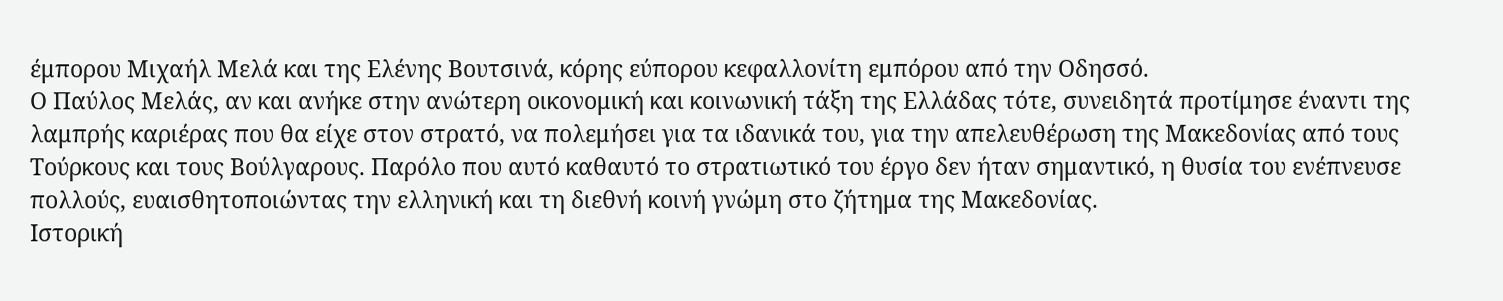έμπορου Μιχαήλ Μελά και της Ελένης Βουτσινά, κόρης εύπορου κεφαλλονίτη εμπόρου από την Οδησσό.
Ο Παύλος Μελάς, αν και ανήκε στην ανώτερη οικονομική και κοινωνική τάξη της Ελλάδας τότε, συνειδητά προτίμησε έναντι της λαμπρής καριέρας που θα είχε στον στρατό, να πολεμήσει για τα ιδανικά του, για την απελευθέρωση της Μακεδονίας από τους Τούρκους και τους Βούλγαρους. Παρόλο που αυτό καθαυτό το στρατιωτικό του έργο δεν ήταν σημαντικό, η θυσία του ενέπνευσε πολλούς, ευαισθητοποιώντας την ελληνική και τη διεθνή κοινή γνώμη στο ζήτημα της Μακεδονίας.
Ιστορική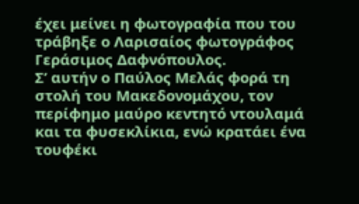έχει μείνει η φωτογραφία που του τράβηξε ο Λαρισαίος φωτογράφος Γεράσιμος Δαφνόπουλος.
Σ’ αυτήν ο Παύλος Μελάς φορά τη στολή του Μακεδονομάχου, τον περίφημο μαύρο κεντητό ντουλαμά και τα φυσεκλίκια, ενώ κρατάει ένα τουφέκι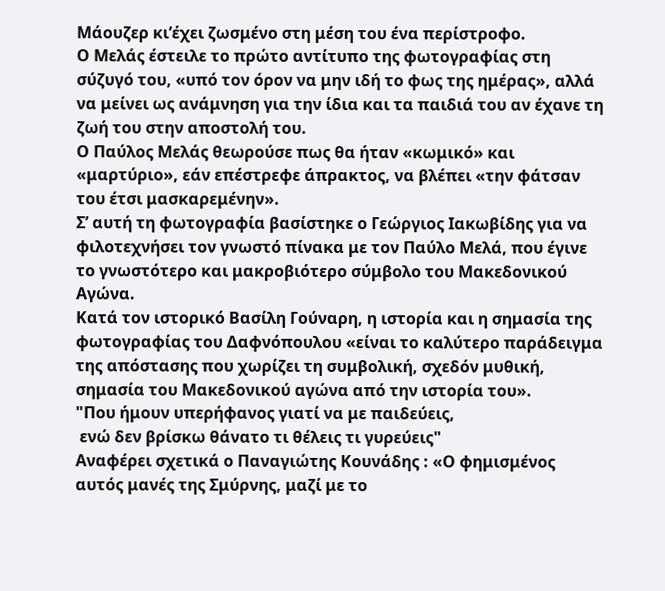Μάουζερ κι’έχει ζωσμένο στη μέση του ένα περίστροφο.
Ο Μελάς έστειλε το πρώτο αντίτυπο της φωτογραφίας στη σύζυγό του, «υπό τον όρον να μην ιδή το φως της ημέρας», αλλά να μείνει ως ανάμνηση για την ίδια και τα παιδιά του αν έχανε τη ζωή του στην αποστολή του.
Ο Παύλος Μελάς θεωρούσε πως θα ήταν «κωμικό» και «μαρτύριο», εάν επέστρεφε άπρακτος, να βλέπει «την φάτσαν του έτσι μασκαρεμένην».
Σ’ αυτή τη φωτογραφία βασίστηκε ο Γεώργιος Ιακωβίδης για να φιλοτεχνήσει τον γνωστό πίνακα με τον Παύλο Μελά, που έγινε το γνωστότερο και μακροβιότερο σύμβολο του Μακεδονικού Αγώνα.
Κατά τον ιστορικό Βασίλη Γούναρη, η ιστορία και η σημασία της φωτογραφίας του Δαφνόπουλου «είναι το καλύτερο παράδειγμα της απόστασης που χωρίζει τη συμβολική, σχεδόν μυθική, σημασία του Μακεδονικού αγώνα από την ιστορία του».
"Που ήμουν υπερήφανος γιατί να με παιδεύεις,
 ενώ δεν βρίσκω θάνατο τι θέλεις τι γυρεύεις"
Αναφέρει σχετικά ο Παναγιώτης Κουνάδης : «Ο φημισμένος αυτός μανές της Σμύρνης, μαζί με το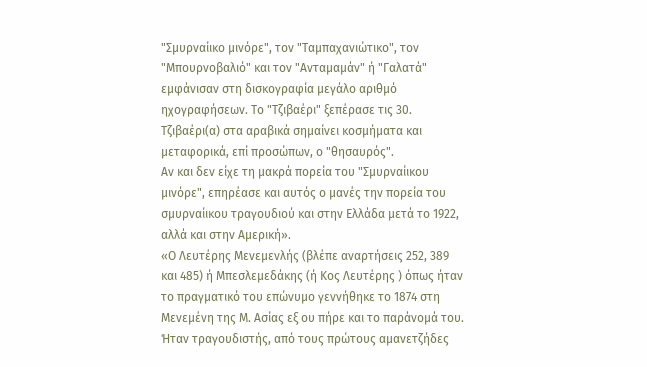"Σμυρναίικο μινόρε", τον "Ταμπαχανιώτικο", τον "Μπουρνοβαλιό" και τον "Ανταμαμάν" ή "Γαλατά" εμφάνισαν στη δισκογραφία μεγάλο αριθμό ηχογραφήσεων. Το "Τζιβαέρι" ξεπέρασε τις 30.
Τζιβαέρι(α) στα αραβικά σημαίνει κοσμήματα και μεταφορικά, επί προσώπων, ο "θησαυρός".
Αν και δεν είχε τη μακρά πορεία του "Σμυρναίικου μινόρε", επηρέασε και αυτός ο μανές την πορεία του σμυρναίικου τραγουδιού και στην Ελλάδα μετά το 1922, αλλά και στην Αμερική».
«Ο Λευτέρης Μενεμενλής (βλέπε αναρτήσεις 252, 389 και 485) ή Μπεσλεμεδάκης (ή Κος Λευτέρης ) όπως ήταν το πραγματικό του επώνυμο γεννήθηκε το 1874 στη Μενεμένη της Μ. Ασίας εξ ου πήρε και το παράνομά του. Ήταν τραγουδιστής, από τους πρώτους αμανετζήδες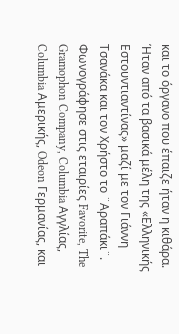και το όργανο που έπαιζε ήταν η κιθάρα. Ήταν από τα βασικά μέλη της «Ελληνικής Εστουντιαντίνας» μαζί με τον Γιάννη Τσανάκα και τον Χρήστο το ¨Αραπάκι¨.
Φωνογράφησε στις εταιρίες Favorite, The Gramophon Company, Columbia Αγγλίας, Columbia Αμερικής, Odeon Γερμανίας, και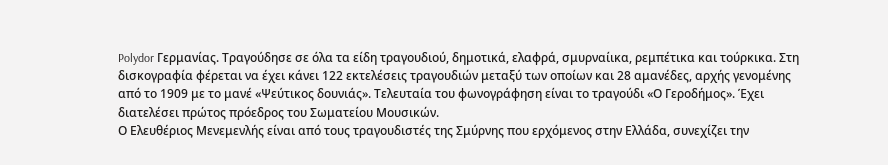Polydor Γερμανίας. Τραγούδησε σε όλα τα είδη τραγουδιού, δημοτικά, ελαφρά, σμυρναίικα, ρεμπέτικα και τούρκικα. Στη δισκογραφία φέρεται να έχει κάνει 122 εκτελέσεις τραγουδιών μεταξύ των οποίων και 28 αμανέδες, αρχής γενομένης από το 1909 με το μανέ «Ψεύτικος δουνιάς». Τελευταία του φωνογράφηση είναι το τραγούδι «Ο Γεροδήμος». Έχει διατελέσει πρώτος πρόεδρος του Σωματείου Μουσικών.
Ο Ελευθέριος Μενεμενλής είναι από τους τραγουδιστές της Σμύρνης που ερχόμενος στην Ελλάδα, συνεχίζει την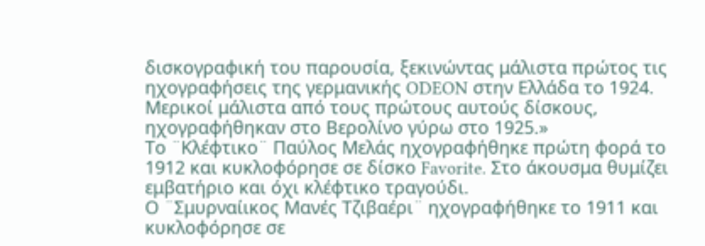δισκογραφική του παρουσία, ξεκινώντας μάλιστα πρώτος τις ηχογραφήσεις της γερμανικής ODEON στην Ελλάδα το 1924. Μερικοί μάλιστα από τους πρώτους αυτούς δίσκους, ηχογραφήθηκαν στο Βερολίνο γύρω στο 1925.»
Το ¨Κλέφτικο¨ Παύλος Μελάς ηχογραφήθηκε πρώτη φορά το 1912 και κυκλοφόρησε σε δίσκο Favorite. Στο άκουσμα θυμίζει εμβατήριο και όχι κλέφτικο τραγούδι.
Ο ¨Σμυρναίικος Μανές Τζιβαέρι¨ ηχογραφήθηκε το 1911 και κυκλοφόρησε σε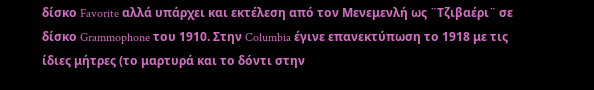δίσκο Favorite αλλά υπάρχει και εκτέλεση από τον Μενεμενλή ως ¨Τζιβαέρι¨ σε δίσκο Grammophone του 1910. Στην Columbia έγινε επανεκτύπωση το 1918 με τις ίδιες μήτρες (το μαρτυρά και το δόντι στην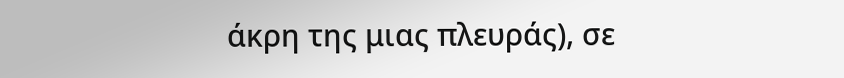άκρη της μιας πλευράς), σε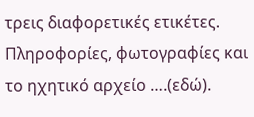τρεις διαφορετικές ετικέτες.
Πληροφορίες, φωτογραφίες και το ηχητικό αρχείο ….(εδώ).